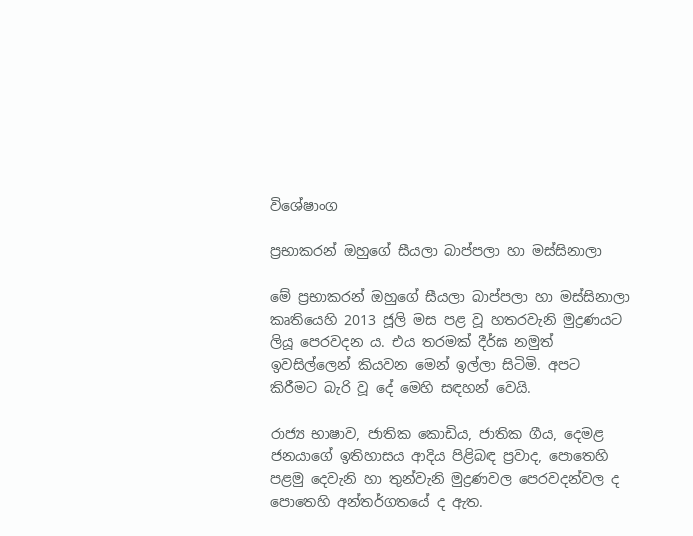විශේෂාංග

ප්‍රභාකරන් ඔහුගේ සීයලා බාප්පලා හා මස්සිනාලා

මේ ප්‍රභාකරන් ඔහුගේ සීයලා බාප්පලා හා මස්සිනාලා කෘතියෙහි 2013 ජූලි මස පළ වූ හතරවැනි මුද්‍රණයට ලියූ පෙරවදන ය. එය තරමක් දීර්ඝ නමුත් ඉවසිල්ලෙන් කියවන මෙන් ඉල්ලා සිටිමි. අපට කිරීමට බැරි වූ දේ මෙහි සඳහන් වෙයි.

රාජ්‍ය භාෂාව, ජාතික කොඩිය, ජාතික ගීය, දෙමළ ජනයාගේ ඉතිහාසය ආදිය පිළිබඳ ප්‍රවාද, පොතෙහි පළමු දෙවැනි හා තුන්වැනි මුද්‍රණවල පෙරවදන්වල ද පොතෙහි අන්තර්ගතයේ ද ඇත.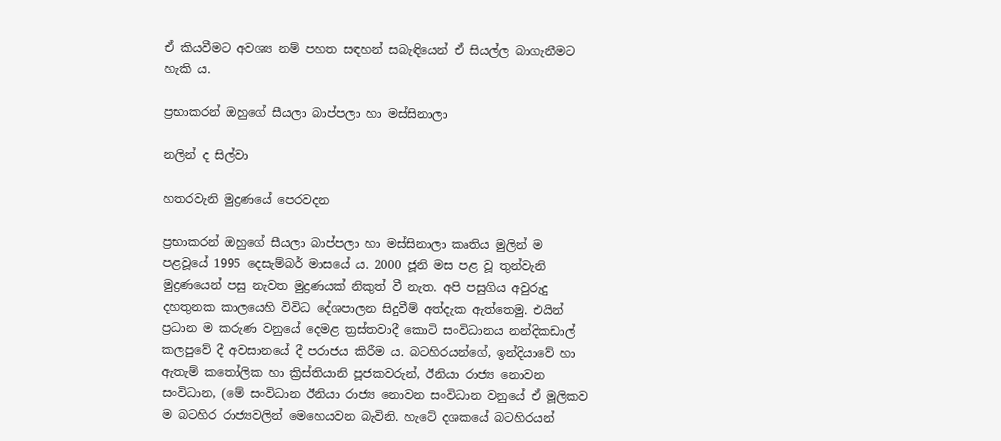ඒ කියවීමට අවශ්‍ය නම් පහත සඳහන් සබැඳියෙන් ඒ සියල්ල බාගැනීමට හැකි ය.

ප්‍රභාකරන් ඔහුගේ සීයලා බාප්පලා හා මස්සිනාලා

නලින් ද සිල්වා

හතරවැනි මුද්‍රණයේ පෙරවදන

ප්‍රභාකරන් ඔහුගේ සීයලා බාප්පලා හා මස්සිනාලා කෘතිය මුලින් ම පළවූයේ 1995 දෙසැම්බර් මාසයේ ය. 2000 ජූනි මස පළ වූ තුන්වැනි මුද්‍රණයෙන් පසු නැවත මුද්‍රණයක් නිකුත් වී නැත. අපි පසුගිය අවුරුදු දහතුනක කාලයෙහි විවිධ දේශපාලන සිදුවීම් අත්දැක ඇත්තෙමු. එයින් ප්‍රධාන ම කරුණ වනුයේ දෙමළ ත්‍රස්තවාදී කොටි සංවිධානය නන්දිකඩාල් කලපුවේ දී අවසානයේ දී පරාජය කිරීම ය. බටහිරයන්ගේ, ඉන්දියාවේ හා ඇතැම් කතෝලික හා ක්‍රිස්තියානි පූජකවරුන්, ඊනියා රාජ්‍ය නොවන සංවිධාන, (මේ සංවිධාන ඊනියා රාජ්‍ය නොවන සංවිධාන වනුයේ ඒ මූලිකව ම බටහිර රාජ්‍යවලින් මෙහෙයවන බැවිනි. හැටේ දශකයේ බටහිරයන්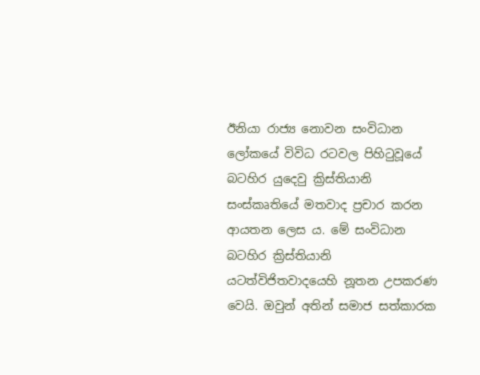ඊනියා රාජ්‍ය නොවන සංවිධාන ලෝකයේ විවිධ රටවල පිහිටුවූයේ බටහිර යුදෙවු ක්‍රිස්තියානි සංස්කෘතියේ මතවාද ප්‍රචාර කරන ආයතන ලෙස ය. මේ සංවිධාන බටහිර ක්‍රිස්තියානි යටත්විජිතවාදයෙහි නූතන උපකරණ වෙයි. ඔවුන් අතින් සමාජ සත්කාරක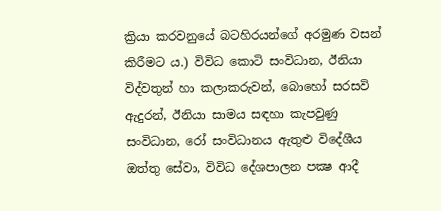ක්‍රියා කරවනුයේ බටහිරයන්ගේ අරමුණ වසන් කිරීමට ය.) විවිධ කොටි සංවිධාන, ඊනියා විද්වතුන් හා කලාකරුවන්, බොහෝ සරසවි ඇදුරන්, ඊනියා සාමය සඳහා කැපවුණු සංවිධාන, රෝ සංවිධානය ඇතුළු විදේශීය ඔත්තු සේවා, විවිධ දේශපාලන පක්‍ෂ ආදී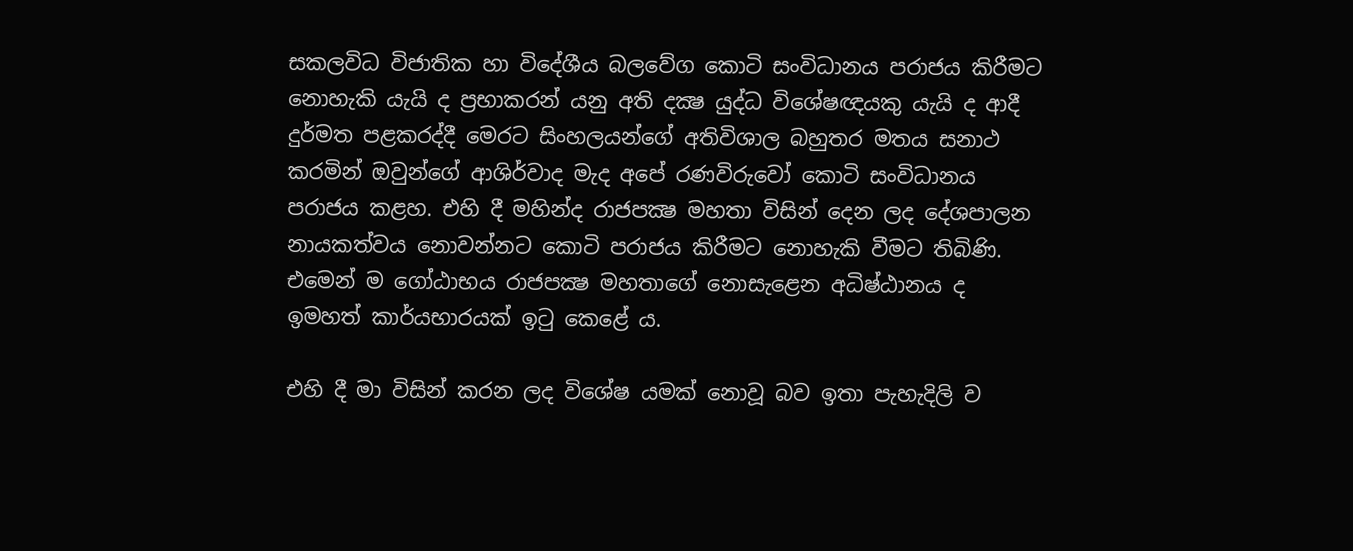සකලවිධ විජාතික හා විදේශීය බලවේග කොටි සංවිධානය පරාජය කිරීමට නොහැකි යැයි ද ප්‍රභාකරන් යනු අති දක්‍ෂ යුද්ධ විශේෂඥයකු යැයි ද ආදී දුර්මත පළකරද්දී මෙරට සිංහලයන්ගේ අතිවිශාල බහුතර මතය සනාථ කරමින් ඔවුන්ගේ ආශිර්වාද මැද අපේ රණවිරුවෝ කොටි සංවිධානය පරාජය කළහ. එහි දී මහින්ද රාජපක්‍ෂ මහතා විසින් දෙන ලද දේශපාලන නායකත්වය නොවන්නට කොටි පරාජය කිරීමට නොහැකි වීමට තිබිණි. එමෙන් ම ගෝඨාභය රාජපක්‍ෂ මහතාගේ නොසැළෙන අධිෂ්ඨානය ද ඉමහත් කාර්යභාරයක් ඉටු කෙළේ ය.

එහි දී මා විසින් කරන ලද විශේෂ යමක් නොවූ බව ඉතා පැහැදිලි ව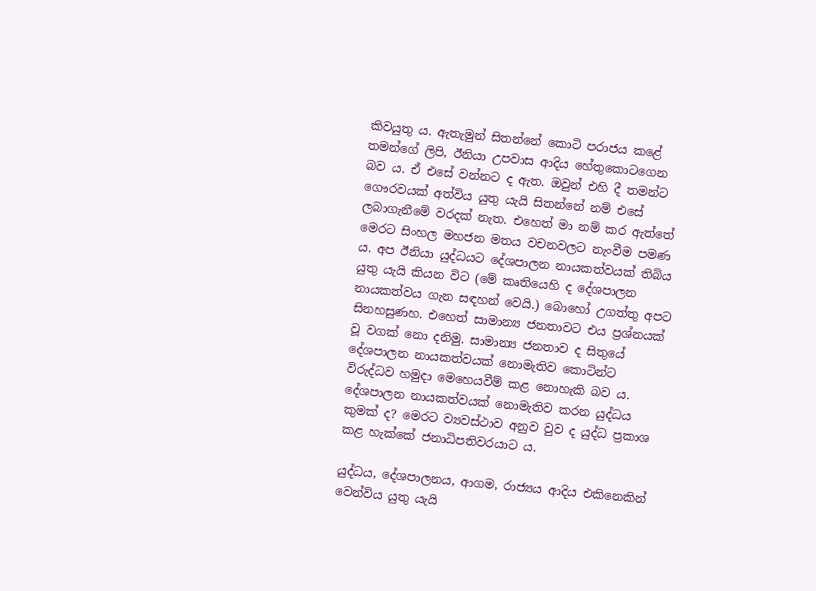කිවයුතු ය. ඇතැමුන් සිතන්නේ කොටි පරාජය කළේ තමන්ගේ ලිපි, ඊනියා උපවාස ආදිය හේතුකොටගෙන බව ය. ඒ එසේ වන්නට ද ඇත. ඔවුන් එහි දී තමන්ට ගෞරවයක් අත්විය යුතු යැයි සිතන්නේ නම් එසේ ලබාගැනීමේ වරදක් නැත. එහෙත් මා නම් කර ඇත්තේ මෙරට සිංහල මහජන මතය වචනවලට නැංවීම පමණ ය. අප ඊනියා යුද්ධයට දේශපාලන නායකත්වයක් තිබිය යුතු යැයි කියන විට (මේ කෘතියෙහි ද දේශපාලන නායකත්වය ගැන සඳහන් වෙයි.) බොහෝ උගත්තු අපට සිනහසුණහ. එහෙත් සාමාන්‍ය ජනතාවට එය ප්‍රශ්නයක් වූ වගක් නො දනිමු. සාමාන්‍ය ජනතාව ද සිතුයේ දේශපාලන නායකත්වයක් නොමැතිව කොටින්ට විරුද්ධව හමුදා මෙහෙයවීම් කළ නොහැකි බව ය. දේශපාලන නායකත්වයක් නොමැතිව කරන යුද්ධය කුමක් ද? මෙරට ව්‍යවස්ථාව අනුව වුව ද යුද්ධ ප්‍රකාශ කළ හැක්කේ ජනාධිපතිවරයාට ය.

යුද්ධය, දේශපාලනය, ආගම, රාජ්‍යය ආදිය එකිනෙකින් වෙන්විය යුතු යැයි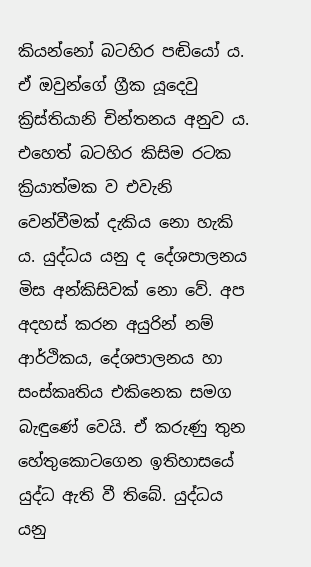කියන්නෝ බටහිර පඬියෝ ය. ඒ ඔවුන්ගේ ග්‍රීක යූදෙවු ක්‍රිස්තියානි චින්තනය අනුව ය. එහෙත් බටහිර කිසිම රටක ක්‍රියාත්මක ව එවැනි වෙන්වීමක් දැකිය නො හැකි ය. යුද්ධය යනු ද දේශපාලනය මිස අන්කිසිවක් නො වේ. අප අදහස් කරන අයුරින් නම් ආර්ථිකය, දේශපාලනය හා සංස්කෘතිය එකිනෙක සමග බැඳුණේ වෙයි. ඒ කරුණු තුන හේතුකොටගෙන ඉතිහාසයේ යුද්ධ ඇති වී තිබේ. යුද්ධය යනු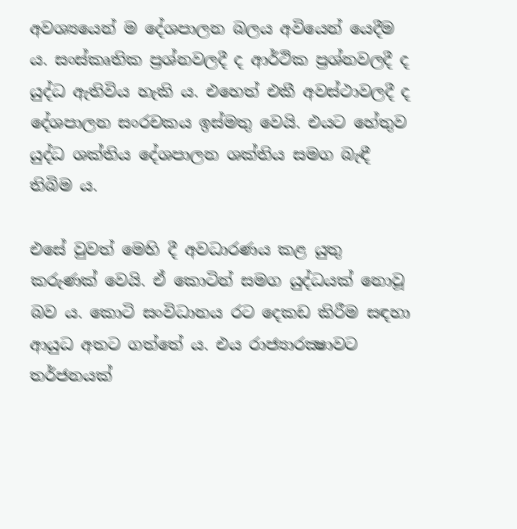අවශ්‍යයෙන් ම දේශපාලන බලය අවියෙන් යෙදීම ය. සංස්කෘතික ප්‍රශ්නවලදී ද ආර්ථික ප්‍රශ්නවලදී ද යුද්ධ ඇතිවිය හැකි ය. එහෙත් එකී අවස්ථාවලදී ද දේශපාලන සංරචකය ඉස්මතු වෙයි. එයට හේතුව යුද්ධ ශක්තිය දේශපාලන ශක්තිය සමග බැඳී තිබිම ය.

එසේ වුවත් මෙහි දී අවධාරණය කළ යුතු කරුණක් වෙයි. ඒ කොටින් සමග යුද්ධයක් නොවූ බව ය. කොටි සංවිධානය රට දෙකඩ කිරීම සඳහා ආයුධ අතට ගත්තේ ය. එය රාජ්‍යාරක්‍ෂාවට තර්ජනයක්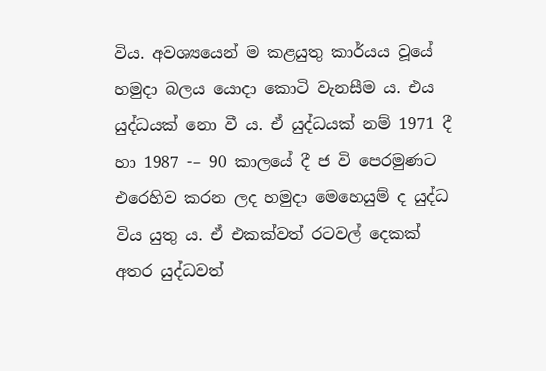විය. අවශ්‍යයෙන් ම කළයුතු කාර්යය වූයේ හමුදා බලය යොදා කොටි වැනසීම ය. එය යුද්ධයක් නො වී ය. ඒ යුද්ධයක් නම් 1971 දී හා 1987 -– 90 කාලයේ දී ජ වි පෙරමුණට එරෙහිව කරන ලද හමුදා මෙහෙයුම් ද යුද්ධ විය යුතු ය. ඒ එකක්වත් රටවල් දෙකක් අතර යුද්ධවත්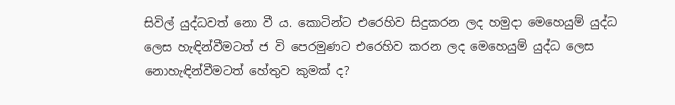සිවිල් යුද්ධවත් නො වී ය. කොටින්ට එරෙහිව සිදුකරන ලද හමුදා මෙහෙයුම් යුද්ධ ලෙස හැඳින්වීමටත් ජ වි පෙරමුණට එරෙහිව කරන ලද මෙහෙයුම් යුද්ධ ලෙස නොහැඳින්වීමටත් හේතුව කුමක් ද?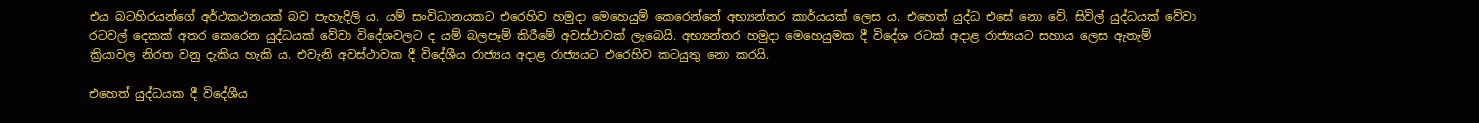එය බටහිරයන්ගේ අර්ථකථනයක් බව පැහැදිලි ය. යම් සංවිධානයකට එරෙහිව හමුදා මෙහෙයුම් කෙරෙන්නේ අභ්‍යන්තර කාර්යයක් ලෙස ය. එහෙත් යුද්ධ එසේ නො වේ. සිවිල් යුද්ධයක් වේවා රටවල් දෙකක් අතර කෙරෙන යුද්ධයක් වේවා විදේශවලට ද යම් බලපෑම් කිරීමේ අවස්ථාවක් ලැබෙයි. අභ්‍යන්තර හමුදා මෙහෙයුමක දී විදේශ රටක් අදාළ රාජ්‍යයට සහාය ලෙස ඇතැම් ක්‍රියාවල නිරත වනු දැකිය හැකි ය. එවැනි අවස්ථාවක දී විදේශීය රාජ්‍යය අදාළ රාජ්‍යයට එරෙහිව කටයුතු නො කරයි.

එහෙත් යුද්ධයක දී විදේශීය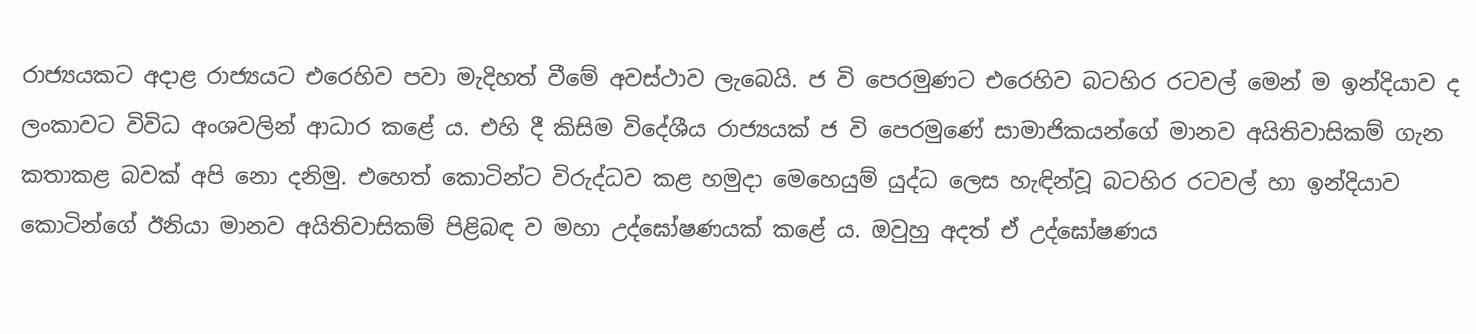රාජ්‍යයකට අදාළ රාජ්‍යයට එරෙහිව පවා මැදිහත් වීමේ අවස්ථාව ලැබෙයි. ජ වි පෙරමුණට එරෙහිව බටහිර රටවල් මෙන් ම ඉන්දියාව ද ලංකාවට විවිධ අංශවලින් ආධාර කළේ ය. එහි දී කිසිම විදේශීය රාජ්‍යයක් ජ වි පෙරමුණේ සාමාජිකයන්ගේ මානව අයිතිවාසිකම් ගැන කතාකළ බවක් අපි නො දනිමු. එහෙත් කොටින්ට විරුද්ධව කළ හමුදා මෙහෙයුම් යුද්ධ ලෙස හැඳින්වූ බටහිර රටවල් හා ඉන්දියාව කොටින්ගේ ඊනියා මානව අයිතිවාසිකම් පිළිබඳ ව මහා උද්ඝෝෂණයක් කළේ ය. ඔවුහු අදත් ඒ උද්ඝෝෂණය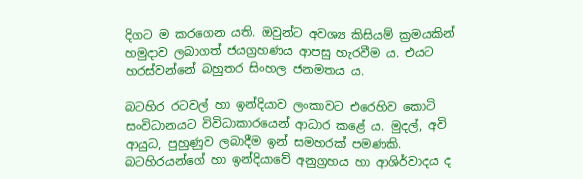දිගට ම කරගෙන යති. ඔවුන්ට අවශ්‍ය කිසියම් ක්‍රමයකින් හමුදාව ලබාගත් ජයග්‍රහණය ආපසු හැරවීම ය. එයට හරස්වන්නේ බහුතර සිංහල ජනමතය ය.

බටහිර රටවල් හා ඉන්දියාව ලංකාවට එරෙහිව කොටි සංවිධානයට විවිධාකාරයෙන් ආධාර කළේ ය. මුදල්, අවි ආයුධ, පුහුණුව ලබාදීම ඉන් සමහරක් පමණකි. බටහිරයන්ගේ හා ඉන්දියාවේ අනුග්‍රහය හා ආශිර්වාදය ද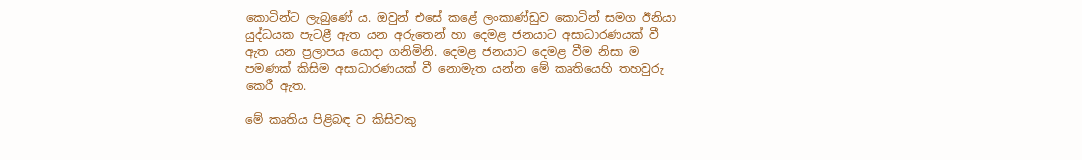කොටින්ට ලැබුණේ ය. ඔවුන් එසේ කළේ ලංකාණ්ඩුව කොටින් සමග ඊනියා යුද්ධයක පැටළී ඇත යන අරුතෙන් හා දෙමළ ජනයාට අසාධාරණයක් වී ඇත යන ප්‍රලාපය යොදා ගනිමිනි. දෙමළ ජනයාට දෙමළ වීම නිසා ම පමණක් කිසිම අසාධාරණයක් වී නොමැත යන්න මේ කෘතියෙහි තහවුරු කෙරී ඇත.

මේ කෘතිය පිළිබඳ ව කිසිවකු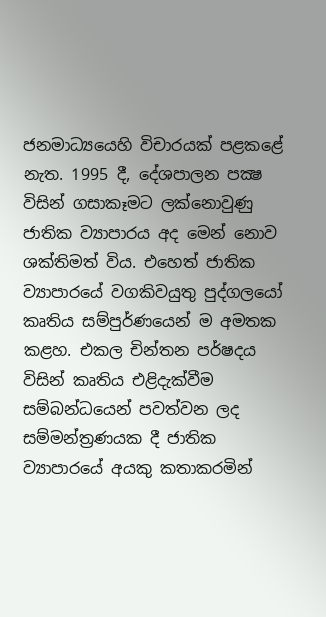ජනමාධ්‍යයෙහි විචාරයක් පළකළේ නැත. 1995 දී, දේශපාලන පක්‍ෂ විසින් ගසාකෑමට ලක්නොවුණු ජාතික ව්‍යාපාරය අද මෙන් නොව ශක්තිමත් විය. එහෙත් ජාතික ව්‍යාපාරයේ වගකිවයුතු පුද්ගලයෝ කෘතිය සම්පුර්ණයෙන් ම අමතක කළහ. එකල චින්තන පර්ෂදය විසින් කෘතිය එළිදැක්වීම සම්බන්ධයෙන් පවත්වන ලද සම්මන්ත්‍රණයක දී ජාතික ව්‍යාපාරයේ අයකු කතාකරමින්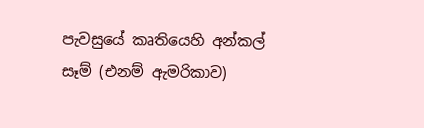පැවසුයේ කෘතියෙහි අන්කල් සෑම් (එනම් ඇමරිකාව)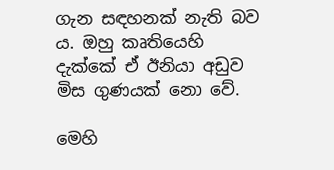ගැන සඳහනක් නැති බව ය. ඔහු කෘතියෙහි දැක්කේ ඒ ඊනියා අඩුව මිස ගුණයක් නො වේ.

මෙහි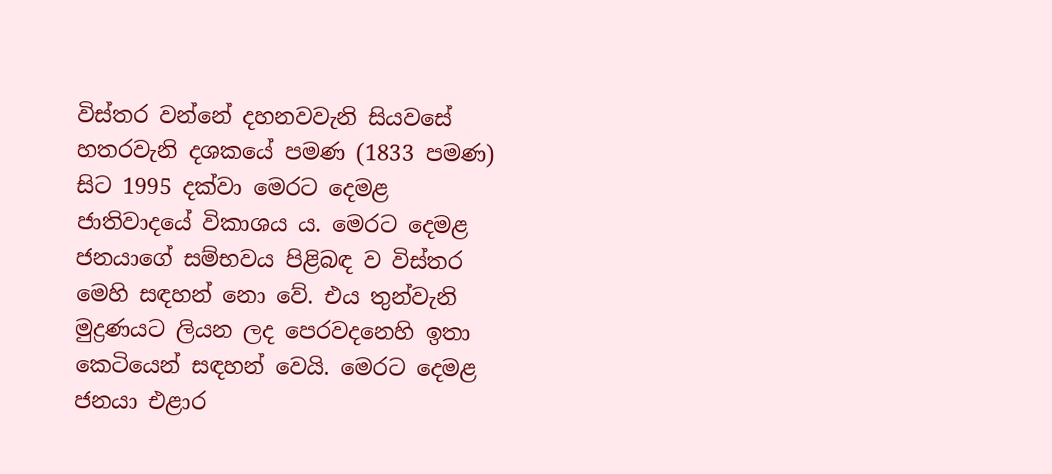විස්තර වන්නේ දහනවවැනි සියවසේ හතරවැනි දශකයේ පමණ (1833 පමණ) සිට 1995 දක්වා මෙරට දෙමළ ජාතිවාදයේ විකාශය ය. මෙරට දෙමළ ජනයාගේ සම්භවය පිළිබඳ ව විස්තර මෙහි සඳහන් නො වේ. එය තුන්වැනි මුද්‍රණයට ලියන ලද පෙරවදනෙහි ඉතා කෙටියෙන් සඳහන් වෙයි. මෙරට දෙමළ ජනයා එළාර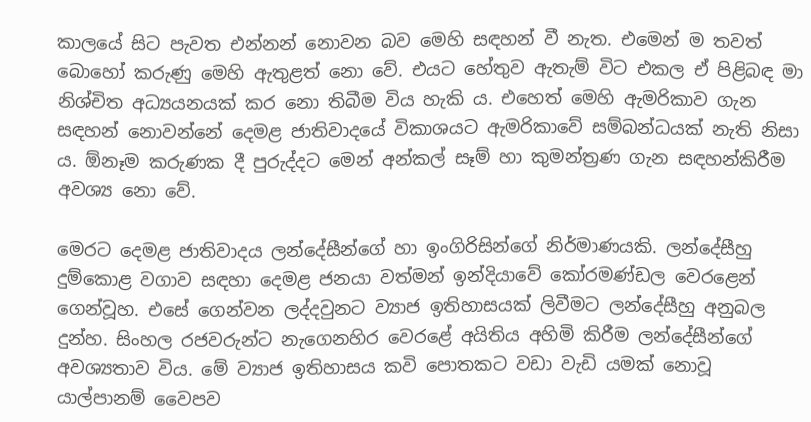කාලයේ සිට පැවත එන්නන් නොවන බව මෙහි සඳහන් වී නැත. එමෙන් ම තවත් බොහෝ කරුණු මෙහි ඇතුළත් නො වේ. එයට හේතුව ඇතැම් විට එකල ඒ පිළිබඳ මා නිශ්චිත අධ්‍යයනයක් කර නො තිබීම විය හැකි ය. එහෙත් මෙහි ඇමරිකාව ගැන සඳහන් නොවන්නේ දෙමළ ජාතිවාදයේ විකාශයට ඇමරිකාවේ සම්බන්ධයක් නැති නිසා ය. ඕනෑම කරුණක දී පුරුද්දට මෙන් අන්කල් සෑම් හා කුමන්ත්‍රණ ගැන සඳහන්කිරීම අවශ්‍ය නො වේ.

මෙරට දෙමළ ජාතිවාදය ලන්දේසීන්ගේ හා ඉංගිරිසින්ගේ නිර්මාණයකි. ලන්දේසීහු දුම්කොළ වගාව සඳහා දෙමළ ජනයා වත්මන් ඉන්දියාවේ කෝරමණ්ඩල වෙරළෙන් ගෙන්වූහ. එසේ ගෙන්වන ලද්දවුනට ව්‍යාජ ඉතිහාසයක් ලිවීමට ලන්දේසීහු අනුබල දුන්හ. සිංහල රජවරුන්ට නැගෙනහිර වෙරළේ අයිතිය අහිමි කිරීම ලන්දේසීන්ගේ අවශ්‍යතාව විය. මේ ව්‍යාජ ඉතිහාසය කවි පොතකට වඩා වැඩි යමක් නොවූ යාල්පානම් වෛපව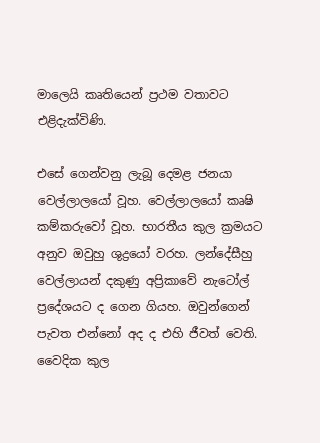මාලෙයි කෘතියෙන් ප්‍රථම වතාවට එළිදැක්විණි.

එසේ ගෙන්වනු ලැබූ දෙමළ ජනයා වෙල්ලාලයෝ වූහ. වෙල්ලාලයෝ කෘෂි කම්කරුවෝ වූහ. භාරතීය කුල ක්‍රමයට අනුව ඔවුහු ශුද්‍රයෝ වරහ. ලන්දේසීහු වෙල්ලායන් දකුණු අප්‍රිකාවේ නැටෝල් ප්‍රදේශයට ද ගෙන ගියහ. ඔවුන්ගෙන් පැවත එන්නෝ අද ද එහි ජීවත් වෙති. වෛදික කුල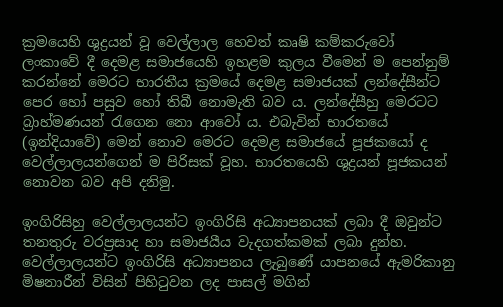ක්‍රමයෙහි ශුද්‍රයන් වූ වෙල්ලාල හෙවත් කෘෂි කම්කරුවෝ ලංකාවේ දී දෙමළ සමාජයෙහි ඉහළම කුලය වීමෙන් ම පෙන්නුම් කරන්නේ මෙරට භාරතීය ක්‍රමයේ දෙමළ සමාජයක් ලන්දේසීන්ට පෙර හෝ පසුව හෝ තිබී නොමැති බව ය. ලන්දේසීහු මෙරටට බ්‍රාහ්මණයන් රැගෙන නො ආවෝ ය. එබැවින් භාරතයේ (ඉන්දියාවේ) මෙන් නොව මෙරට දෙමළ සමාජයේ පූජකයෝ ද වෙල්ලාලයන්ගෙන් ම පිරිසක් වූහ. භාරතයෙහි ශුද්‍රයන් පූජකයන් නොවන බව අපි දනිමු.

ඉංගිරිසිහු වෙල්ලාලයන්ට ඉංගිරිසි අධ්‍යාපනයක් ලබා දී ඔවුන්ට තනතුරු වරප්‍රසාද හා සමාජයීය වැදගත්කමක් ලබා දුන්හ. වෙල්ලාලයන්ට ඉංගිරිසි අධ්‍යාපනය ලැබුණේ යාපනයේ ඇමරිකානු මිෂනාරීන් විසින් පිහිටුවන ලද පාසල් මගින්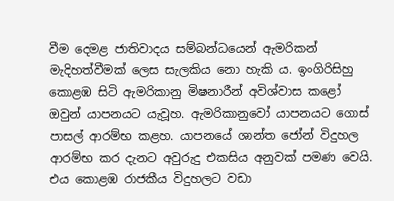වීම දෙමළ ජාතිවාදය සම්බන්ධයෙන් ඇමරිකන් මැදිහත්වීමක් ලෙස සැලකිය නො හැකි ය. ඉංගිරිසිහු කොළඹ සිටි ඇමරිකානු මිෂනාරීන් අවිශ්වාස කළෝ ඔවුන් යාපනයට යැවූහ. ඇමරිකානුවෝ යාපනයට ගොස් පාසල් ආරම්භ කළහ. යාපනයේ ශාන්ත ජෝන් විදුහල ආරම්භ කර දැනට අවුරුදු එකසිය අනුවක් පමණ වෙයි. එය කොළඹ රාජකීය විදුහලට වඩා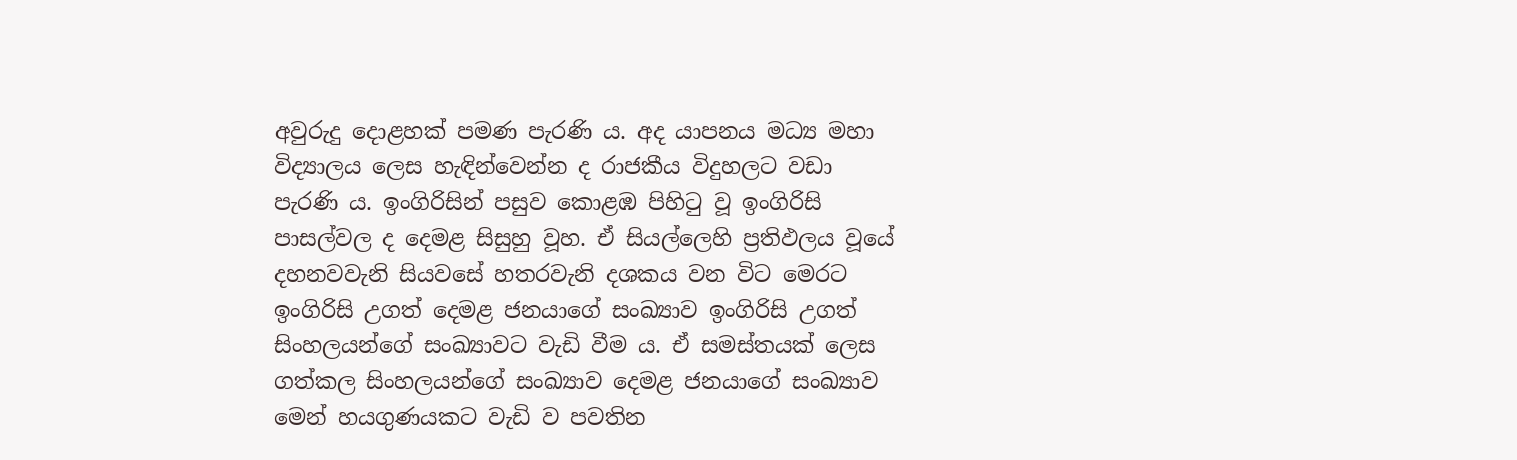අවුරුදු දොළහක් පමණ පැරණි ය. අද යාපනය මධ්‍ය මහා විද්‍යාලය ලෙස හැඳින්වෙන්න ද රාජකීය විදුහලට වඩා පැරණි ය. ඉංගිරිසින් පසුව කොළඹ පිහිටු වූ ඉංගිරිසි පාසල්වල ද දෙමළ සිසුහු වූහ. ඒ සියල්ලෙහි ප්‍රතිඵලය වූයේ දහනවවැනි සියවසේ හතරවැනි දශකය වන විට මෙරට ඉංගිරිසි උගත් දෙමළ ජනයාගේ සංඛ්‍යාව ඉංගිරිසි උගත් සිංහලයන්ගේ සංඛ්‍යාවට වැඩි වීම ය. ඒ සමස්තයක් ලෙස ගත්කල සිංහලයන්ගේ සංඛ්‍යාව දෙමළ ජනයාගේ සංඛ්‍යාව මෙන් හයගුණයකට වැඩි ව පවතින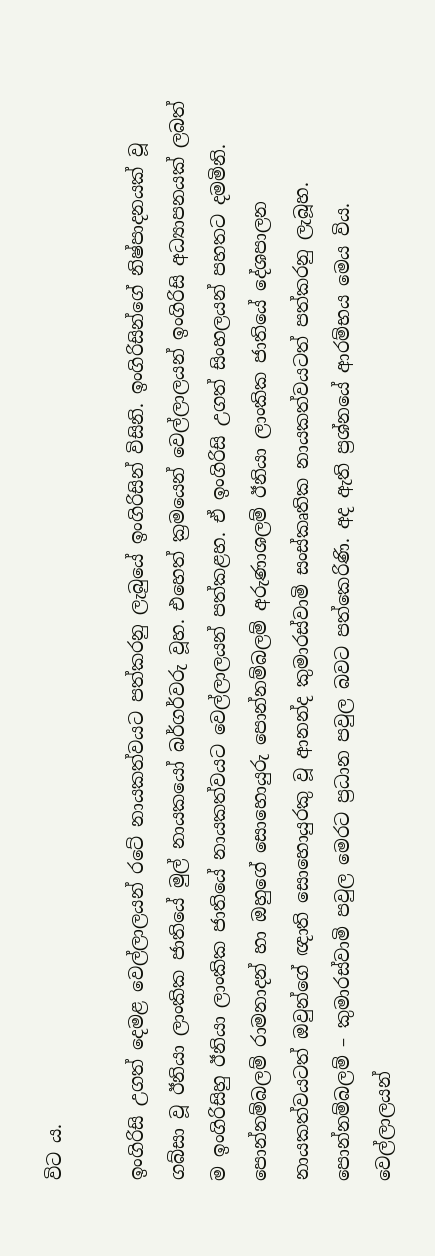විට ය.

ඉංගිරිසි උගත් දෙමළ වෙල්ලාලයන් රටේ නායකත්වයට පත්කරනු ලැබුයේ ඉංගිරිසින් විසිනි. ඉංගිරිසින්ගේ නිෂ්පාදනයක් වූ ගබ්සා වූ ඊනියා ලාංකික ජාතියේ මුල් නායකයෝ බර්ගර්වරු වූහ. එහෙත් ක්‍රමයෙන් වෙල්ලාලයන් ඉංගිරිසි අධ්‍යාපනයක් ලබත් ම ඉංගිරිසිහු ඊනියා ලාංකික ජාතියේ නායකත්වයට වෙල්ලාලයන් පත්කළහ. ඒ ඉංගිරිසි උගත් සිංහලයන් පහතට දමමිනි. පොන්නම්බලම් රාමනාදන් හා ඔහුගේ සොහොයුරු පොන්නම්බලම් අරුණාශලම් ඊනියා ලාංකික ජාතියේ දේශපාලන නායකත්වයටත් ඔවුන්ගේ ඥාති සොහොයුරකු වූ ආනන්ද කුමාරස්වාමි සංස්කෘතික නායකත්වයටත් පත්කරනු ලැබූහ. පොන්නම්බලම් – කුමාරස්වාමි පවුල මෙරට ප්‍රධාන පවුල බවට පත්කෙරිණි. අද ඇති ප්‍රශ්නයේ ආරම්භය මෙය විය. වෙල්ලාලයන්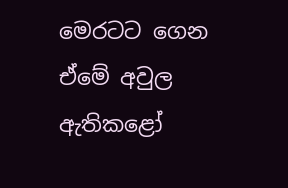මෙරටට ගෙන ඒමේ අවුල ඇතිකළෝ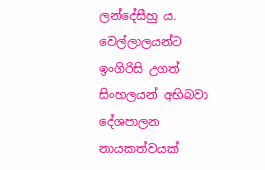ලන්දේසීහු ය. වෙල්ලාලයන්ට ඉංගිරිසි උගත් සිංහලයන් අභිබවා දේශපාලන නායකත්වයක්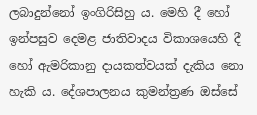ලබාදුන්නෝ ඉංගිරිසිහු ය. මෙහි දී හෝ ඉන්පසුව දෙමළ ජාතිවාදය විකාශයෙහි දී හෝ ඇමරිකානු දායකත්වයක් දැකිය නො හැකි ය. දේශපාලනය කුමන්ත්‍රණ ඔස්සේ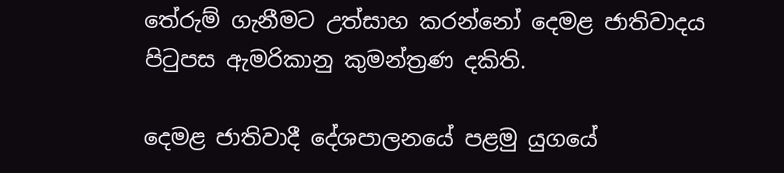තේරුම් ගැනීමට උත්සාහ කරන්නෝ දෙමළ ජාතිවාදය පිටුපස ඇමරිකානු කුමන්ත්‍රණ දකිති.

දෙමළ ජාතිවාදී දේශපාලනයේ පළමු යුගයේ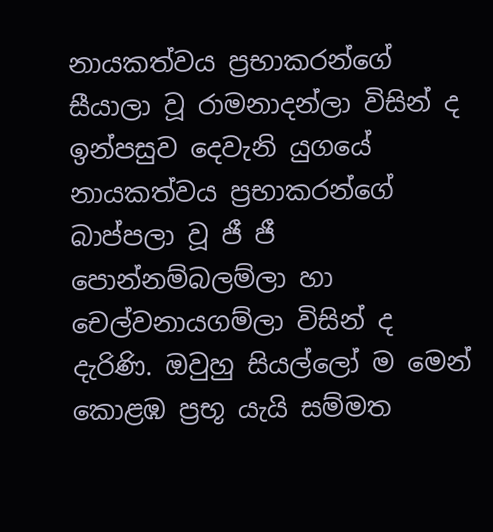නායකත්වය ප්‍රභාකරන්ගේ සීයාලා වූ රාමනාදන්ලා විසින් ද ඉන්පසුව දෙවැනි යුගයේ නායකත්වය ප්‍රභාකරන්ගේ බාප්පලා වූ ජී ජී පොන්නම්බලම්ලා හා චෙල්වනායගම්ලා විසින් ද දැරිණි. ඔවුහු සියල්ලෝ ම මෙන් කොළඹ ප්‍රභූ යැයි සම්මත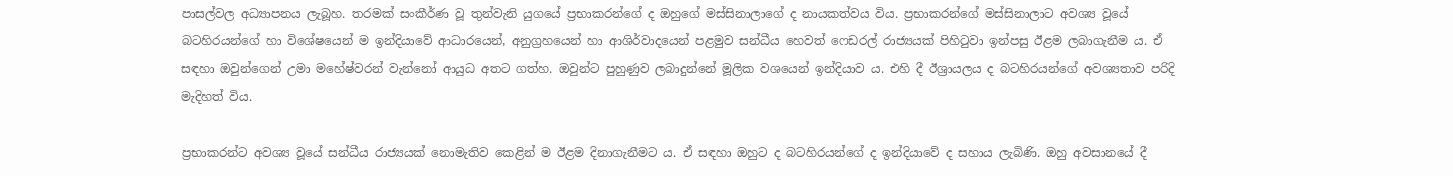පාසල්වල අධ්‍යාපනය ලැබූහ. තරමක් සංකීර්ණ වූ තුන්වැනි යුගයේ ප්‍රභාකරන්ගේ ද ඔහුගේ මස්සිනාලාගේ ද නායකත්වය විය. ප්‍රභාකරන්ගේ මස්සිනාලාට අවශ්‍ය වූයේ බටහිරයන්ගේ හා විශේෂයෙන් ම ඉන්දියාවේ ආධාරයෙන්, අනුග්‍රහයෙන් හා ආශිර්වාදයෙන් පළමුව සන්ධීය හෙවත් ෆෙඩරල් රාජ්‍යයක් පිහිටුවා ඉන්පසු ඊළම ලබාගැනීම ය. ඒ සඳහා ඔවුන්ගෙන් උමා මහේෂ්වරන් වැන්නෝ ආයුධ අතට ගත්හ. ඔවුන්ට පුහුණුව ලබාදුන්නේ මූලික වශයෙන් ඉන්දියාව ය. එහි දී ඊශ්‍රායලය ද බටහිරයන්ගේ අවශ්‍යතාව පරිදි මැදිහත් විය.

ප්‍රභාකරන්ට අවශ්‍ය වූයේ සන්ධීය රාජ්‍යයක් නොමැතිව කෙළින් ම ඊළම දිනාගැනීමට ය. ඒ සඳහා ඔහුට ද බටහිරයන්ගේ ද ඉන්දියාවේ ද සහාය ලැබිණි. ඔහු අවසානයේ දී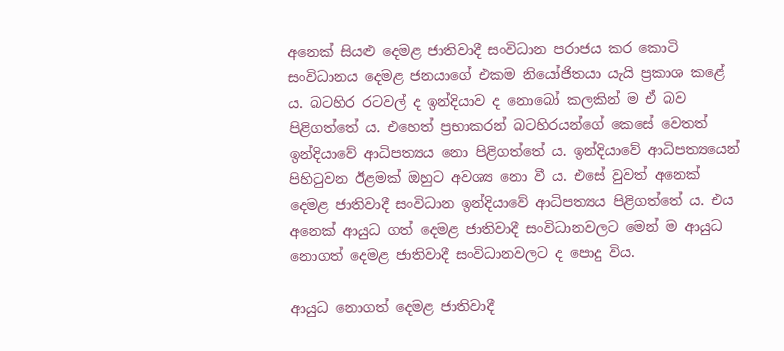අනෙක් සියළු දෙමළ ජාතිවාදී සංවිධාන පරාජය කර කොටි සංවිධානය දෙමළ ජනයාගේ එකම නියෝජිතයා යැයි ප්‍රකාශ කළේ ය. බටහිර රටවල් ද ඉන්දියාව ද නොබෝ කලකින් ම ඒ බව පිළිගත්තේ ය. එහෙත් ප්‍රභාකරන් බටහිරයන්ගේ කෙසේ වෙතත් ඉන්දියාවේ ආධිපත්‍යය නො පිළිගත්තේ ය. ඉන්දියාවේ ආධිපත්‍යයෙන් පිහිටුවන ඊළමක් ඔහුට අවශ්‍ය නො වී ය. එසේ වුවත් අනෙක් දෙමළ ජාතිවාදී සංවිධාන ඉන්දියාවේ ආධිපත්‍යය පිළිගත්තේ ය. එය අනෙක් ආයුධ ගත් දෙමළ ජාතිවාදී සංවිධානවලට මෙන් ම ආයුධ නොගත් දෙමළ ජාතිවාදී සංවිධානවලට ද පොදු විය.

ආයුධ නොගත් දෙමළ ජාතිවාදී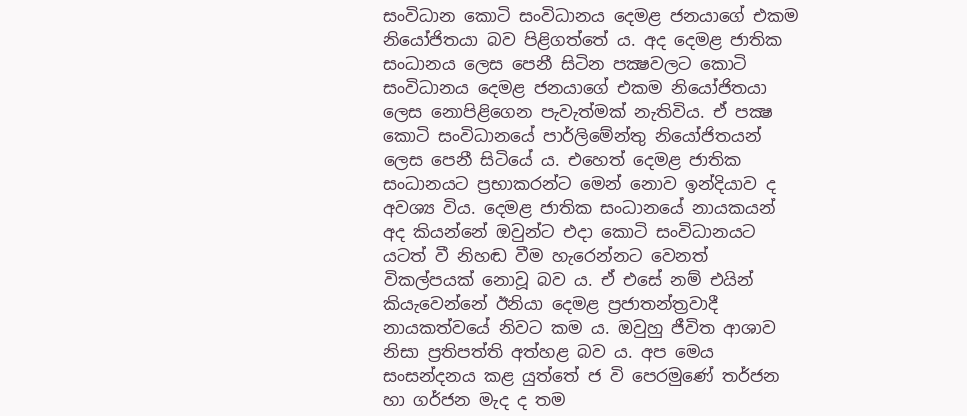සංවිධාන කොටි සංවිධානය දෙමළ ජනයාගේ එකම නියෝජිතයා බව පිළිගත්තේ ය. අද දෙමළ ජාතික සංධානය ලෙස පෙනී සිටින පක්‍ෂවලට කොටි සංවිධානය දෙමළ ජනයාගේ එකම නියෝජිතයා ලෙස නොපිළිගෙන පැවැත්මක් නැතිවිය. ඒ පක්‍ෂ කොටි සංවිධානයේ පාර්ලිමේන්තු නියෝජිතයන් ලෙස පෙනී සිටියේ ය. එහෙත් දෙමළ ජාතික සංධානයට ප්‍රභාකරන්ට මෙන් නොව ඉන්දියාව ද අවශ්‍ය විය. දෙමළ ජාතික සංධානයේ නායකයන් අද කියන්නේ ඔවුන්ට එදා කොටි සංවිධානයට යටත් වී නිහඬ වීම හැරෙන්නට වෙනත් විකල්පයක් නොවූ බව ය. ඒ එසේ නම් එයින් කියැවෙන්නේ ඊනියා දෙමළ ප්‍රජාතන්ත්‍රවාදී නායකත්වයේ නිවට කම ය. ඔවුහු ජීවිත ආශාව නිසා ප්‍රතිපත්ති අත්හළ බව ය. අප මෙය සංසන්දනය කළ යුත්තේ ජ වි පෙරමුණේ තර්ජන හා ගර්ජන මැද ද තම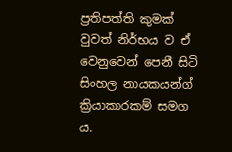ප්‍රතිපත්ති කුමක් වුවත් නිර්භය ව ඒ වෙනුවෙන් පෙනී සිටි සිංහල නායකයන්ග් ක්‍රියාකාරකම් සමග ය.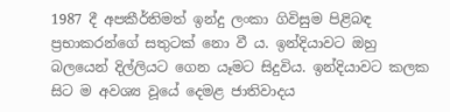1987 දී අපකීර්තිමත් ඉන්දු ලංකා ගිවිසුම පිළිබඳ ප්‍රභාකරන්ගේ සතුටක් නො වී ය. ඉන්දියාවට ඔහු බලයෙන් දිල්ලියට ගෙන යෑමට සිදුවිය. ඉන්දියාවට කලක සිට ම අවශ්‍ය වූයේ දෙමළ ජාතිවාදය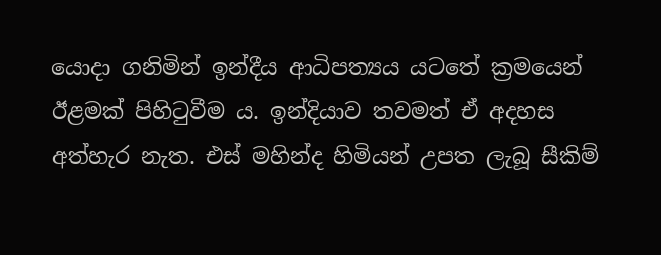යොදා ගනිමින් ඉන්දීය ආධිපත්‍යය යටතේ ක්‍රමයෙන් ඊළමක් පිහිටුවීම ය. ඉන්දියාව තවමත් ඒ අදහස අත්හැර නැත. එස් මහින්ද හිමියන් උපත ලැබූ සීකිම්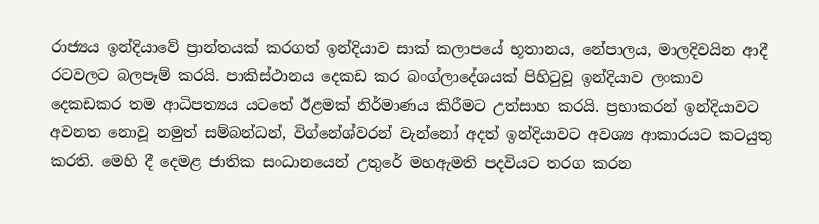රාජ්‍යය ඉන්දියාවේ ප්‍රාන්තයක් කරගත් ඉන්දියාව සාක් කලාපයේ භූතානය, නේපාලය, මාලදිවයින ආදී රටවලට බලපෑම් කරයි. පාකිස්ථානය දෙකඩ කර බංග්ලාදේශයක් පිහිටුවූ ඉන්දියාව ලංකාව දෙකඩකර තම ආධිපත්‍යය යටතේ ඊළමක් නිර්මාණය කිරීමට උත්සාහ කරයි. ප්‍රභාකරන් ඉන්දියාවට අවනත නොවූ නමුත් සම්බන්ධන්, විග්නේශ්වරන් වැන්නෝ අදත් ඉන්දියාවට අවශ්‍ය ආකාරයට කටයුතු කරති. මෙහි දී දෙමළ ජාතික සංධානයෙන් උතුරේ මහඇමති පදවියට තරග කරන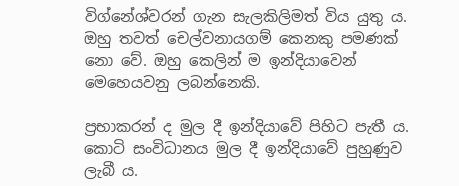විග්නේශ්වරන් ගැන සැලකිලිමත් විය යුතු ය. ඔහු තවත් චෙල්වනායගම් කෙනකු පමණක් නො වේ. ඔහු කෙලින් ම ඉන්දියාවෙන් මෙහෙයවනු ලබන්නෙකි.

ප්‍රභාකරන් ද මුල දී ඉන්දියාවේ පිහිට පැතී ය. කොටි සංවිධානය මුල දී ඉන්දියාවේ පුහුණුව ලැබී ය.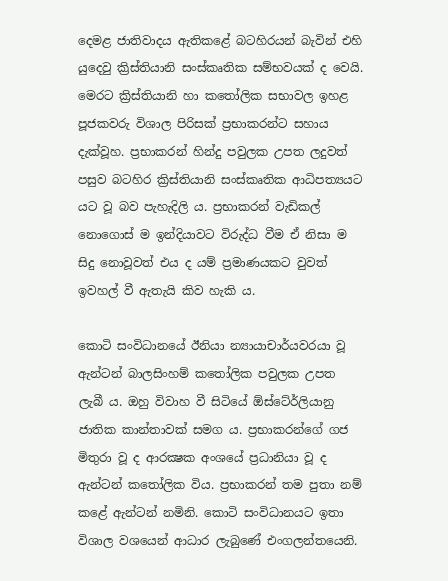දෙමළ ජාතිවාදය ඇතිකළේ බටහිරයන් බැවින් එහි යුදෙවු ක්‍රිස්තියානි සංස්කෘතික සම්භවයක් ද වෙයි. මෙරට ක්‍රිස්තියානි හා කතෝලික සභාවල ඉහළ පූජකවරු විශාල පිරිසක් ප්‍රභාකරන්ට සහාය දැක්වූහ. ප්‍රභාකරන් හින්දු පවුලක උපත ලදුවත් පසුව බටහිර ක්‍රිස්තියානි සංස්කෘතික ආධිපත්‍යයට යට වූ බව පැහැදිලි ය. ප්‍රභාකරන් වැඩිකල් නොගොස් ම ඉන්දියාවට විරුද්ධ වීම ඒ නිසා ම සිදු නොවූවත් එය ද යම් ප්‍රමාණයකට වුවත් ඉවහල් වී ඇතැයි කිව හැකි ය.

කොටි සංවිධානයේ ඊනියා න්‍යායාචාර්යවරයා වූ ඇන්ටන් බාලසිංහම් කතෝලික පවුලක උපත ලැබී ය. ඔහු විවාහ වී සිටියේ ඕස්ටේ‍ර්ලියානු ජාතික කාන්තාවක් සමග ය. ප්‍රභාකරන්ගේ ගජ මිතුරා වූ ද ආරක්‍ෂක අංශයේ ප්‍රධානියා වූ ද ඇන්ටන් කතෝලික විය. ප්‍රභාකරන් තම පුතා නම් කළේ ඇන්ටන් නමිනි. කොටි සංවිධානයට ඉතා විශාල වශයෙන් ආධාර ලැබුණේ එංගලන්තයෙනි.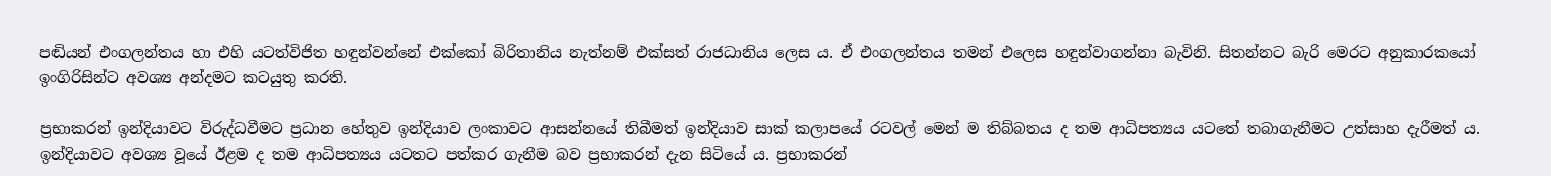පඬියන් එංගලන්තය හා එහි යටත්විජිත හඳුන්වන්නේ එක්කෝ බිරිතානිය නැත්නම් එක්සත් රාජධානිය ලෙස ය. ඒ එංගලන්තය තමන් එලෙස හඳුන්වාගන්නා බැවිනි. සිතන්නට බැරි මෙරට අනුකාරකයෝ ඉංගිරිසින්ට අවශ්‍ය අන්දමට කටයුතු කරති.

ප්‍රභාකරන් ඉන්දියාවට විරුද්ධවීමට ප්‍රධාන හේතුව ඉන්දියාව ලංකාවට ආසන්නයේ තිබීමත් ඉන්දියාව සාක් කලාපයේ රටවල් මෙන් ම තිබ්බතය ද තම ආධිපත්‍යය යටතේ තබාගැනීමට උත්සාහ දැරීමත් ය. ඉන්දියාවට අවශ්‍ය වූයේ ඊළම ද තම ආධිපත්‍යය යටතට පත්කර ගැනීම බව ප්‍රභාකරන් දැන සිටියේ ය. ප්‍රභාකරන්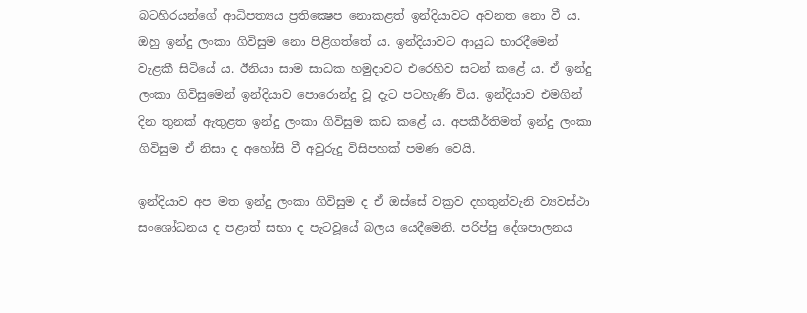බටහිරයන්ගේ ආධිපත්‍යය ප්‍රතික්‍ෂෙප නොකළත් ඉන්දියාවට අවනත නො වී ය. ඔහු ඉන්දු ලංකා ගිවිසුම නො පිළිගත්තේ ය. ඉන්දියාවට ආයුධ භාරදීමෙන් වැළකී සිටියේ ය. ඊනියා සාම සාධක හමුදාවට එරෙහිව සටන් කළේ ය. ඒ ඉන්දු ලංකා ගිවිසුමෙන් ඉන්දියාව පොරොන්දු වූ දැට පටහැණි විය. ඉන්දියාව එමගින් දින තුනක් ඇතුළත ඉන්දු ලංකා ගිවිසුම කඩ කළේ ය. අපකීර්තිමත් ඉන්දු ලංකා ගිවිසුම ඒ නිසා ද අහෝසි වී අවුරුදු විසිපහක් පමණ වෙයි.

ඉන්දියාව අප මත ඉන්දු ලංකා ගිවිසුම ද ඒ ඔස්සේ වක්‍රව දහතුන්වැනි ව්‍යවස්ථා සංශෝධනය ද පළාත් සභා ද පැටවූයේ බලය යෙදීමෙනි. පරිප්පු දේශපාලනය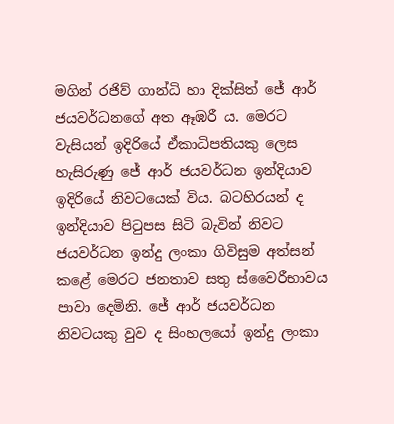මගින් රජිව් ගාන්ධි හා දික්සිත් ජේ ආර් ජයවර්ධනගේ අත ඈඹරී ය. මෙරට වැසියන් ඉදිරියේ ඒකාධිපතියකු ලෙස හැසිරුණු ජේ ආර් ජයවර්ධන ඉන්දියාව ඉදිරියේ නිවටයෙක් විය. බටහිරයන් ද ඉන්දියාව පිටුපස සිටි බැවින් නිවට ජයවර්ධන ඉන්දු ලංකා ගිවිසුම අත්සන් කළේ මෙරට ජනතාව සතු ස්වෛරීභාවය පාවා දෙමිනි. ජේ ආර් ජයවර්ධන නිවටයකු වුව ද සිංහලයෝ ඉන්දු ලංකා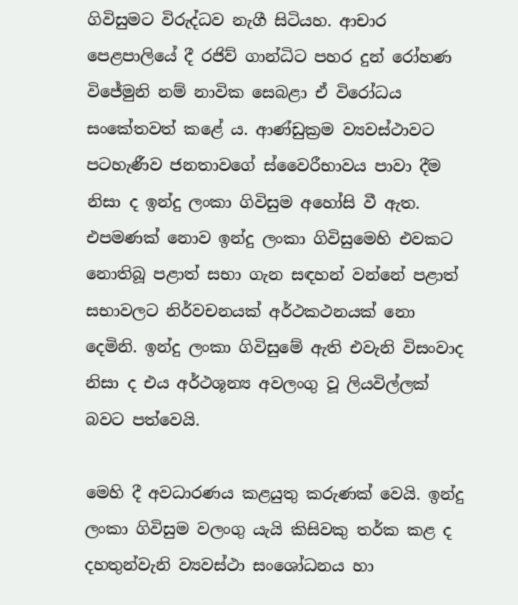ගිවිසුමට විරුද්ධව නැගී සිටියහ. ආචාර පෙළපාලියේ දී රජිව් ගාන්ධිට පහර දුන් රෝහණ විජේමුනි නම් නාවික සෙබළා ඒ විරෝධය සංකේතවත් කළේ ය. ආණ්ඩුක්‍රම ව්‍යවස්ථාවට පටහැණීව ජනතාවගේ ස්වෛරීභාවය පාවා දීම නිසා ද ඉන්දු ලංකා ගිවිසුම අහෝසි වී ඇත. එපමණක් නොව ඉන්දු ලංකා ගිවිසුමෙහි එවකට නොතිබූ පළාත් සභා ගැන සඳහන් වන්නේ පළාත් සභාවලට නිර්වචනයක් අර්ථකථනයක් නො දෙමිනි. ඉන්දු ලංකා ගිවිසුමේ ඇති එවැනි විසංවාද නිසා ද එය අර්ථශූන්‍ය අවලංගු වූ ලියවිල්ලක් බවට පත්වෙයි.

මෙහි දී අවධාරණය කළයුතු කරුණක් වෙයි. ඉන්දු ලංකා ගිවිසුම වලංගු යැයි කිසිවකු තර්ක කළ ද දහතුන්වැනි ව්‍යවස්ථා සංශෝධනය හා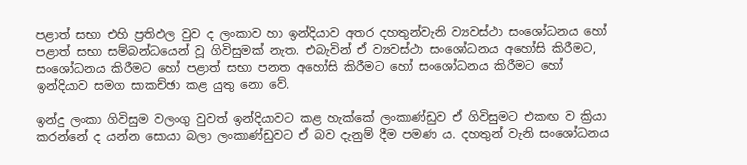පළාත් සභා එහි ප්‍රතිඵල වුව ද ලංකාව හා ඉන්දියාව අතර දහතුන්වැනි ව්‍යවස්ථා සංශෝධනය හෝ පළාත් සභා සම්බන්ධයෙන් වූ ගිවිසුමක් නැත. එබැවින් ඒ ව්‍යවස්ථා සංශෝධනය අහෝසි කිරීමට, සංශෝධනය කිරීමට හෝ පළාත් සභා පනත අහෝසි කිරීමට හෝ සංශෝධනය කිරීමට හෝ ඉන්දියාව සමග සාකච්ඡා කළ යුතු නො වේ.

ඉන්දු ලංකා ගිවිසුම වලංගු වුවත් ඉන්දියාවට කළ හැක්කේ ලංකාණ්ඩුව ඒ ගිවිසුමට එකඟ ව ක්‍රියා කරන්නේ ද යන්න සොයා බලා ලංකාණ්ඩුවට ඒ බව දැනුම් දීම පමණ ය. දහතුන් වැනි සංශෝධනය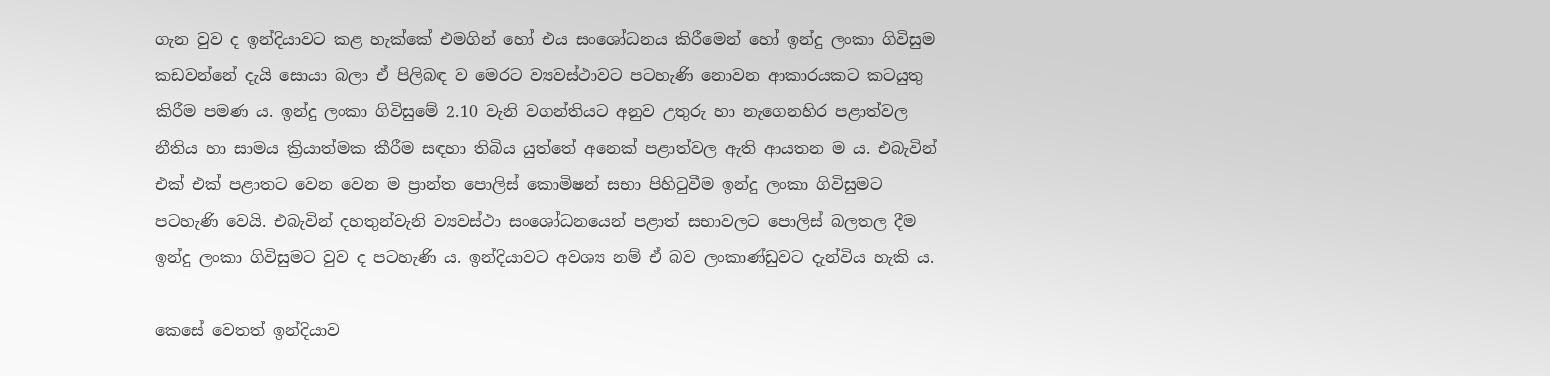ගැන වුව ද ඉන්දියාවට කළ හැක්කේ එමගින් හෝ එය සංශෝධනය කිරීමෙන් හෝ ඉන්දු ලංකා ගිවිසුම කඩවන්නේ දැයි සොයා බලා ඒ පිලිබඳ ව මෙරට ව්‍යවස්ථාවට පටහැණි නොවන ආකාරයකට කටයුතු කිරීම පමණ ය. ඉන්දු ලංකා ගිවිසුමේ 2.10 වැනි වගන්තියට අනුව උතුරු හා නැගෙනහිර පළාත්වල නීතිය හා සාමය ක්‍රියාත්මක කීරීම සඳහා තිබිය යුත්තේ අනෙක් පළාත්වල ඇති ආයතන ම ය. එබැවින් එක් එක් පළාතට වෙන වෙන ම ප්‍රාන්ත පොලිස් කොමිෂන් සභා පිහිටුවීම ඉන්දු ලංකා ගිවිසුමට පටහැණි වෙයි. එබැවින් දහතුන්වැනි ව්‍යවස්ථා සංශෝධනයෙන් පළාත් සභාවලට පොලිස් බලතල දීම ඉන්දු ලංකා ගිවිසුමට වුව ද පටහැණි ය. ඉන්දියාවට අවශ්‍ය නම් ඒ බව ලංකාණ්ඩුවට දැන්විය හැකි ය.

කෙසේ වෙතත් ඉන්දියාව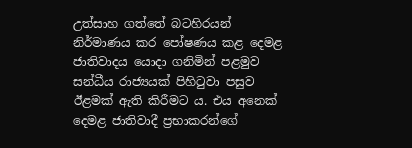උත්සාහ ගත්තේ බටහිරයන් නිර්මාණය කර පෝෂණය කළ දෙමළ ජාතිවාදය යොදා ගනිමින් පළමුව සන්ධීය රාජ්‍යයක් පිහිටුවා පසුව ඊළමක් ඇති කිරීමට ය. එය අනෙක් දෙමළ ජාතිවාදී ප්‍රභාකරන්ගේ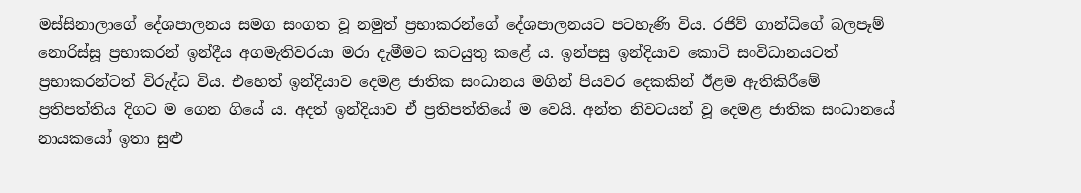මස්සිනාලාගේ දේශපාලනය සමග සංගත වූ නමුත් ප්‍රභාකරන්ගේ දේශපාලනයට පටහැණි විය. රජිව් ගාන්ධිගේ බලපෑම් නොරිස්සූ ප්‍රභාකරන් ඉන්දීය අගමැතිවරයා මරා දැමීමට කටයුතු කළේ ය. ඉන්පසු ඉන්දියාව කොටි සංවිධානයටත් ප්‍රභාකරන්ටත් විරුද්ධ විය. එහෙත් ඉන්දියාව දෙමළ ජාතික සංධානය මගින් පියවර දෙකකින් ඊළම ඇතිකිරීමේ ප්‍රතිපත්තිය දිගට ම ගෙන ගියේ ය. අදත් ඉන්දියාව ඒ ප්‍රතිපත්තියේ ම වෙයි. අන්ත නිවටයන් වූ දෙමළ ජාතික සංධානයේ නායකයෝ ඉතා සුළු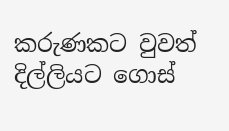කරුණකට වුවත් දිල්ලියට ගොස්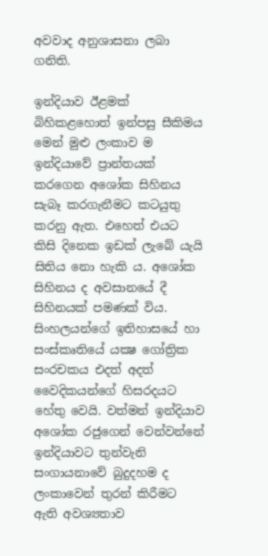අවවාද අනුශාසනා ලබා ගනිති.

ඉන්දියාව ඊළමක් බිහිකළහොත් ඉන්පසු සීකිමය මෙන් මුළු ලංකාව ම ඉන්දියාවේ ප්‍රාන්තයක් කරගෙන අශෝක සිහිනය සැබෑ කරගැනීමට කටයුතු කරනු ඇත. එහෙත් එයට කිසි දිනෙක ඉඩක් ලැබේ යැයි සිතිය නො හැකි ය. අශෝක සිහිනය ද අවසානයේ දී සිහිනයක් පමණක් විය. සිංහලයන්ගේ ඉතිහාසයේ හා සංස්කෘතියේ යක්‍ෂ ගෝත්‍රික සංරචකය එදත් අදත් වෛදිකයන්ගේ හිසරදයට හේතු වෙයි. වත්මන් ඉන්දියාව අශෝක රජුගෙන් වෙන්වන්නේ ඉන්දියාවට තුන්වැනි සංගායනාවේ බුදුදහම ද ලංකාවෙන් තුරන් කිරීමට ඇති අවශ්‍යතාව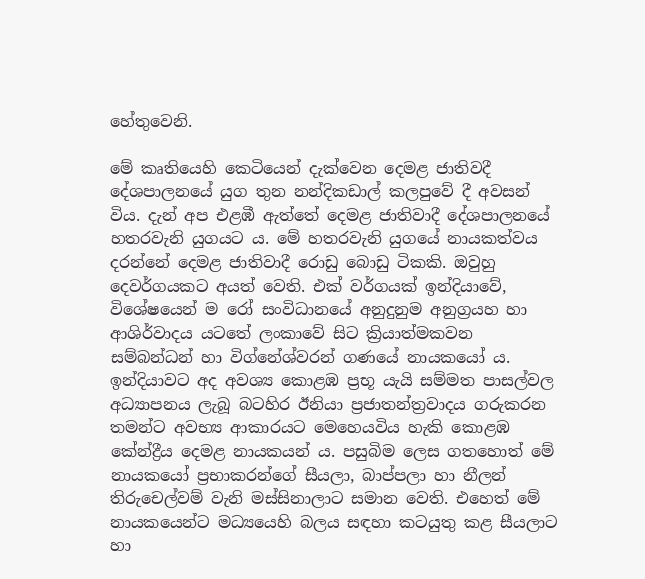හේතුවෙනි.

මේ කෘතියෙහි කෙටියෙන් දැක්වෙන දෙමළ ජාතිවදී දේශපාලනයේ යුග තුන නන්දිකඩාල් කලපුවේ දී අවසන් විය. දැන් අප එළඹී ඇත්තේ දෙමළ ජාතිවාදී දේශපාලනයේ හතරවැනි යුගයට ය. මේ හතරවැනි යුගයේ නායකත්වය දරන්නේ දෙමළ ජාතිවාදී රොඩු බොඩු ටිකකි. ඔවුහු දෙවර්ගයකට අයත් වෙති. එක් වර්ගයක් ඉන්දියාවේ, විශේෂයෙන් ම රෝ සංවිධානයේ අනුදුනුම අනුග්‍රයහ හා ආශිර්වාදය යටතේ ලංකාවේ සිට ක්‍රියාත්මකවන සම්බන්ධන් හා විග්නේශ්වරන් ගණයේ නායකයෝ ය. ඉන්දියාවට අද අවශ්‍ය කොළඹ ප්‍රභූ යැයි සම්මත පාසල්වල අධ්‍යාපනය ලැබූ බටහිර ඊනියා ප්‍රජාතන්ත්‍රවාදය ගරුකරන තමන්ට අවභ්‍ය ආකාරයට මෙහෙයවිය හැකි කොළඹ කේන්ද්‍රීය දෙමළ නායකයන් ය. පසුබිම ලෙස ගතහොත් මේ නායකයෝ ප්‍රභාකරන්ගේ සීයලා, බාප්පලා හා නීලන් තිරුචෙල්වම් වැනි මස්සිනාලාට සමාන වෙති. එහෙත් මේ නායකයෙන්ට මධ්‍යයෙහි බලය සඳහා කටයුතු කළ සීයලාට හා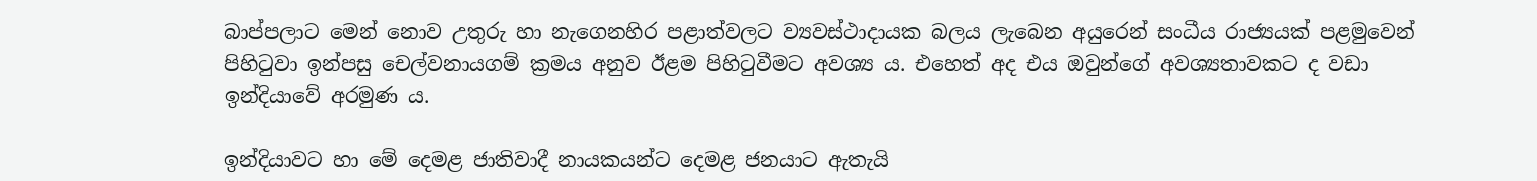බාප්පලාට මෙන් නොව උතුරු හා නැගෙනහිර පළාත්වලට ව්‍යවස්ථාදායක බලය ලැබෙන අයුරෙන් සංධීය රාජ්‍යයක් පළමුවෙන් පිහිටුවා ඉන්පසු චෙල්වනායගම් ක්‍රමය අනුව ඊළම පිහිටුවීමට අවශ්‍ය ය. එහෙත් අද එය ඔවුන්ගේ අවශ්‍යතාවකට ද වඩා ඉන්දියාවේ අරමුණ ය.

ඉන්දියාවට හා මේ දෙමළ ජාතිවාදී නායකයන්ට දෙමළ ජනයාට ඇතැයි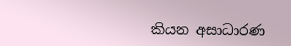කියන අසාධාරණ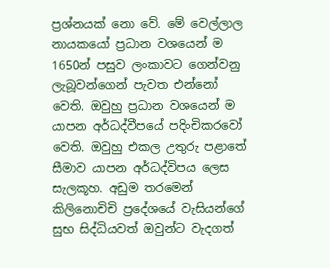ප්‍රශ්නයක් නො වේ. මේ වෙල්ලාල නායකයෝ ප්‍රධාන වශයෙන් ම 1650න් පසුව ලංකාවට ගෙන්වනු ලැබූවන්ගෙන් පැවත එන්නෝ වෙති. ඔවුහු ප්‍රධාන වශයෙන් ම යාපන අර්ධද්වීපයේ පදිංචිකරවෝ වෙති. ඔවුහු එකල උතුරු පළාතේ සීමාව යාපන අර්ධද්විපය ලෙස සැලකූහ. අඩුම තරමෙන් කිලිනොචිචි ප්‍රදේශයේ වැසියන්ගේ සුභ සිද්ධියවත් ඔවුන්ට වැදගත්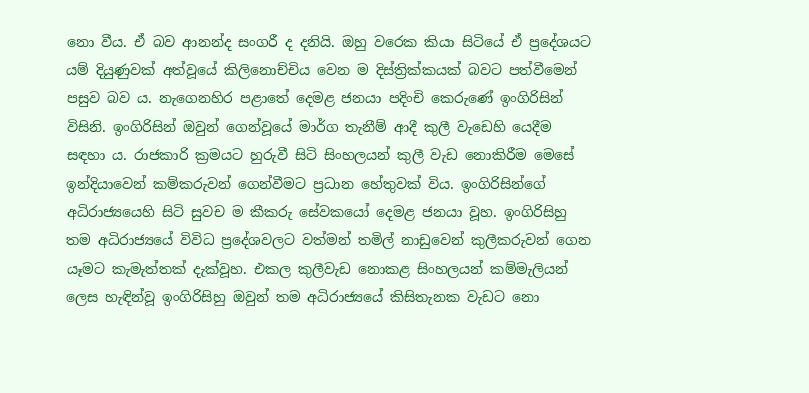නො වීය. ඒ බව ආනන්ද සංගරී ද දනියි. ඔහු වරෙක කියා සිටියේ ඒ ප්‍රදේශයට යම් දියුණුවක් අත්වූයේ කිලිනොච්චිය වෙන ම දිස්ත්‍රික්කයක් බවට පත්වීමෙන් පසුව බව ය. නැගෙනහිර පළාතේ දෙමළ ජනයා පදිංචි කෙරුණේ ඉංගිරිසින් විසිනි. ඉංගිරිසින් ඔවුන් ගෙන්වූයේ මාර්ග තැනීම් ආදී කුලී වැඩෙහි යෙදීම සඳහා ය. රාජකාරි ක්‍රමයට හුරුවී සිටි සිංහලයන් කුලී වැඩ නොකිරීම මෙසේ ඉන්දියාවෙන් කම්කරුවන් ගෙන්වීමට ප්‍රධාන හේතුවක් විය. ඉංගිරිසින්ගේ අධිරාජ්‍යයෙහි සිටි සුවච ම කීකරු සේවකයෝ දෙමළ ජනයා වූහ. ඉංගිරිසිහු තම අධිරාජ්‍යයේ විවිධ ප්‍රදේශවලට වත්මන් තමිල් නාඩුවෙන් කුලීකරුවන් ගෙන යෑමට කැමැත්තක් දැක්වූහ. එකල කුලීවැඩ නොකළ සිංහලයන් කම්මැලියන් ලෙස හැඳින්වූ ඉංගිරිසිහු ඔවුන් තම අධිරාජ්‍යයේ කිසිතැනක වැඩට නො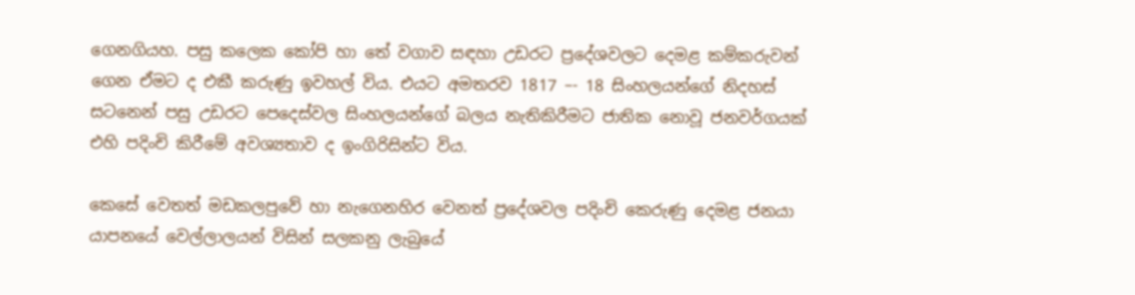ගෙනගියහ. පසු කලෙක කෝපි හා තේ වගාව සඳහා උඩරට ප්‍රදේශවලට දෙමළ කම්කරුවන් ගෙන ඒමට ද එකී කරුණු ඉවහල් විය. එයට අමතරව 1817 –- 18 සිංහලයන්ගේ නිදහස් සටනෙන් පසු උඩරට පෙදෙස්වල සිංහලයන්ගේ බලය නැතිකිරීමට ජාතික නොවූ ජනවර්ගයක් එහි පදිංචි කිරීමේ අවශ්‍යතාව ද ඉංගිරිසින්ට විය.

කෙසේ වෙතත් මඩකලපුවේ හා නැගෙනහිර වෙනත් ප්‍රදේශවල පදිංචි කෙරුණු දෙමළ ජනයා යාපනයේ වෙල්ලාලයන් විසින් සලකනු ලැබුයේ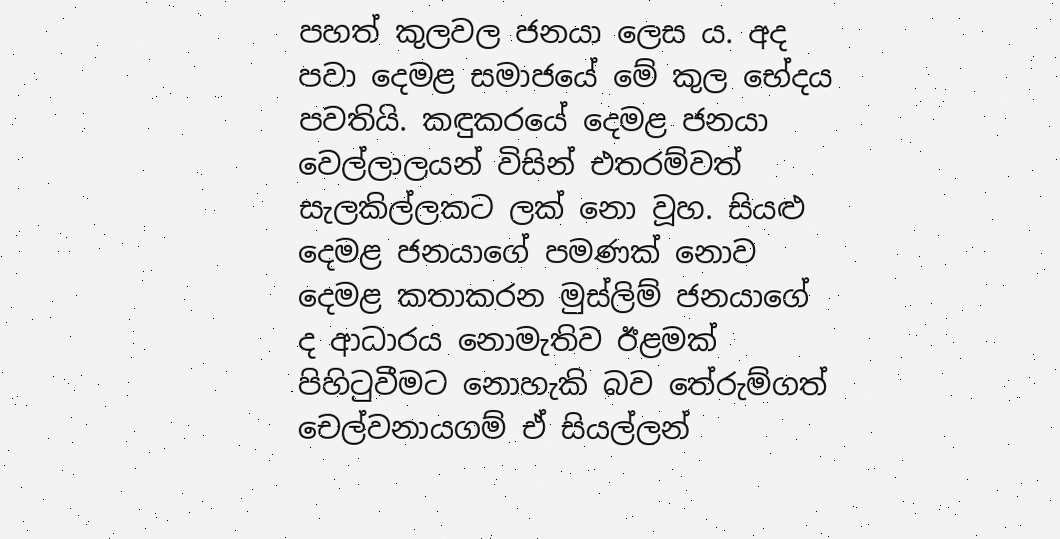පහත් කුලවල ජනයා ලෙස ය. අද පවා දෙමළ සමාජයේ මේ කුල භේදය පවතියි. කඳුකරයේ දෙමළ ජනයා වෙල්ලාලයන් විසින් එතරම්වත් සැලකිල්ලකට ලක් නො වූහ. සියළු දෙමළ ජනයාගේ පමණක් නොව දෙමළ කතාකරන මුස්ලිම් ජනයාගේ ද ආධාරය නොමැතිව ඊළමක් පිහිටුවීමට නොහැකි බව තේරුම්ගත් චෙල්වනායගම් ඒ සියල්ලන්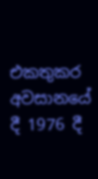එකතුකර අවසානයේ දී 1976 දී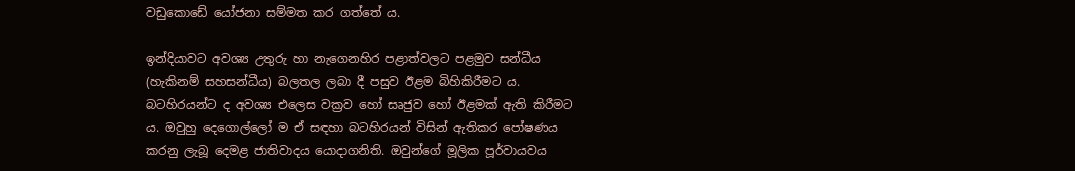වඩුකොඩේ යෝජනා සම්මත කර ගත්තේ ය.

ඉන්දියාවට අවශ්‍ය උතුරු හා නැගෙනහිර පළාත්වලට පළමුව සන්ධීය (හැකිනම් සහසන්ධීය) බලතල ලබා දී පසුව ඊළම බිහිකිරීමට ය. බටහිරයන්ට ද අවශ්‍ය එලෙස වක්‍රව හෝ සෘජුව හෝ ඊළමක් ඇති කිරීමට ය. ඔවුහු දෙගොල්ලෝ ම ඒ සඳහා බටහිරයන් විසින් ඇතිකර පෝෂණය කරනු ලැබූ දෙමළ ජාතිවාදය යොදාගනිති. ඔවුන්ගේ මූලික පූර්වායවය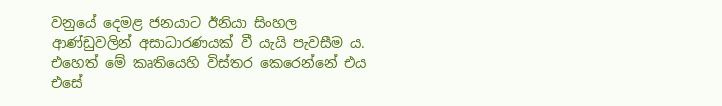වනුයේ දෙමළ ජනයාට ඊනියා සිංහල ආණ්ඩුවලින් අසාධාරණයක් වී යැයි පැවසීම ය. එහෙත් මේ කෘතියෙහි විස්තර කෙරෙන්නේ එය එසේ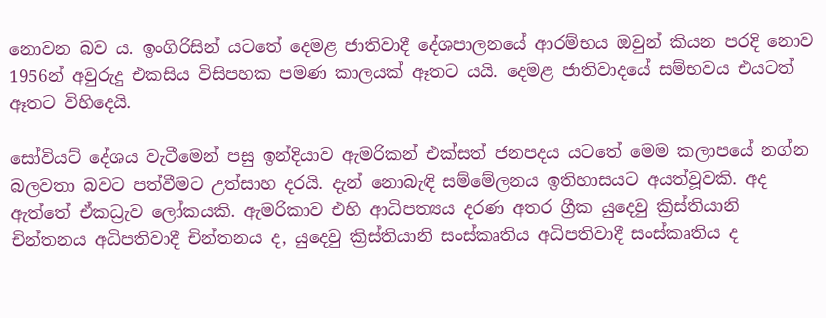නොවන බව ය. ඉංගිරිසින් යටතේ දෙමළ ජාතිවාදී දේශපාලනයේ ආරම්භය ඔවුන් කියන පරදි නොව 1956න් අවුරුදු එකසිය විසිපහක පමණ කාලයක් ඈතට යයි. දෙමළ ජාතිවාදයේ සම්භවය එයටත් ඈතට විහිදෙයි.

සෝවියට් දේශය වැටීමෙන් පසු ඉන්දියාව ඇමරිකන් එක්සත් ජනපදය යටතේ මෙම කලාපයේ නග්න බලවතා බවට පත්වීමට උත්සාහ දරයි. දැන් නොබැඳි සම්මේලනය ඉතිහාසයට අයත්වූවකි. අද ඇත්තේ ඒකධ්‍රැව ලෝකයකි. ඇමරිකාව එහි ආධිපත්‍යය දරණ අතර ග්‍රීක යුදෙවු ක්‍රිස්තියානි චින්තනය අධිපතිවාදී චින්තනය ද, යුදෙවු ක්‍රිස්තියානි සංස්කෘතිය අධිපතිවාදී සංස්කෘතිය ද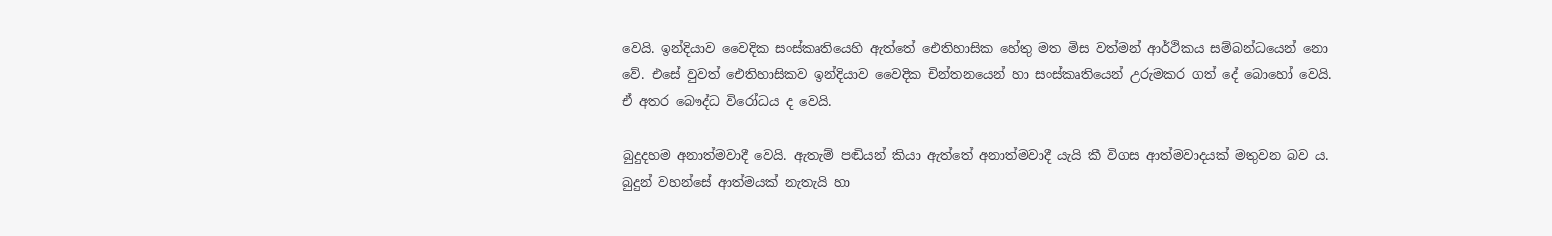වෙයි. ඉන්දියාව වෛදික සංස්කෘතියෙහි ඇත්තේ ඓතිහාසික හේතු මත මිස වත්මන් ආර්ථිකය සම්බන්ධයෙන් නො වේ. එසේ වුවත් ඓතිහාසිකව ඉන්දියාව වෛදික චින්තනයෙන් හා සංස්කෘතියෙන් උරුමකර ගත් දේ බොහෝ වෙයි. ඒ අතර බෞද්ධ විරෝධය ද වෙයි.

බුදුදහම අනාත්මවාදී වෙයි. ඇතැම් පඬියන් කියා ඇත්තේ අනාත්මවාදී යැයි කී විගස ආත්මවාදයක් මතුවන බව ය. බුදුන් වහන්සේ ආත්මයක් නැතැයි හා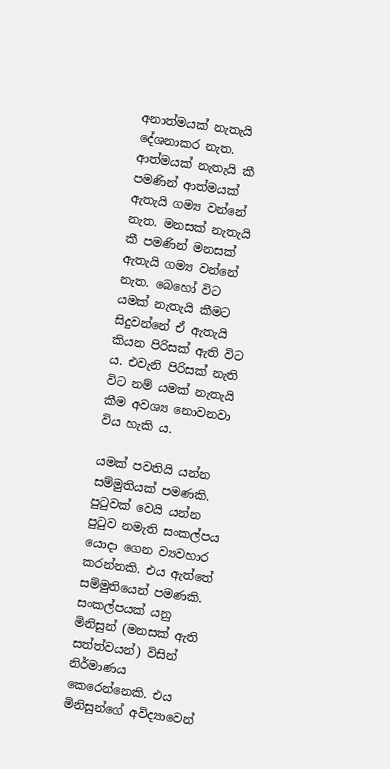අනාත්මයක් නැතැයි දේශනාකර නැත. ආත්මයක් නැතැයි කී පමණින් ආත්මයක් ඇතැයි ගම්‍ය වන්නේ නැත. මනසක් නැතැයි කී පමණින් මනසක් ඇතැයි ගම්‍ය වන්නේ නැත. බෙහෝ විට යමක් නැතැයි කීමට සිදුවන්නේ ඒ ඇතැයි කියන පිරිසක් ඇති විට ය. එවැනි පිරිසක් නැති විට නම් යමක් නැතැයි කීම අවශ්‍ය නොවනවා විය හැකි ය.

යමක් පවතියි යන්න සම්මුතියක් පමණකි. පුටුවක් වෙයි යන්න පුටුව නමැති සංකල්පය යොදා ගෙන ව්‍යවහාර කරන්නකි. එය ඇත්තේ සම්මුතියෙන් පමණකි. සංකල්පයක් යනු මිනිසුන් (මනසක් ඇති සත්ත්වයන්) විසින් නිර්මාණය කෙරෙන්නෙකි. එය මිනිසුන්ගේ අවිද්‍යාවෙන්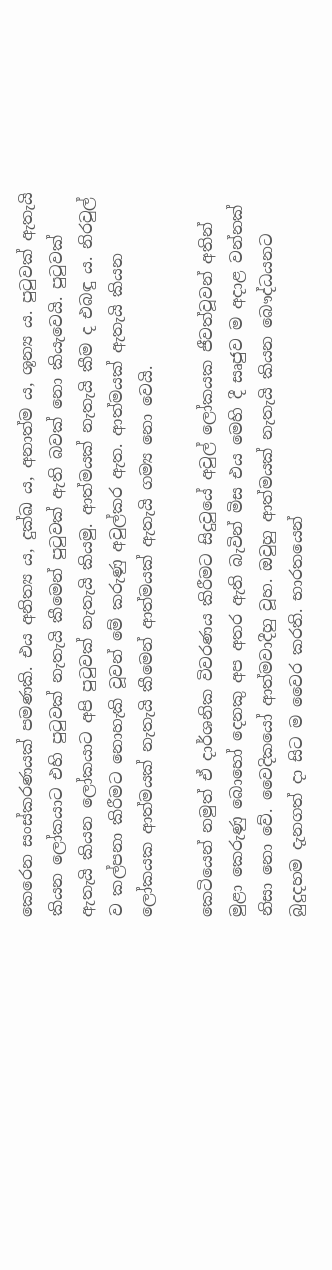කෙරෙන සංස්කරණයක් පමණකි. එය අනිත්‍ය ය, දුක්ඛ ය, අනාත්ම ය, ශූන්‍ය ය. පුටුවක් ඇතැයි කියන ලෝකයාට එහි පුටුවක් නැතැයි කීමෙන් පුටුවක් ඇති බවක් නො කියැවෙයි. පුටුවක් ඇතැයි කියන ලෝකයාට අපි පුටුවක් නැතැයි කියමු. ආත්මයක් නැතැයි කීම ද එබඳු ය. නිරවුල් ව කල්පනා කිරීමට නොහැකි වූවන් මේ කරුණු අවුල්කර ඇත. ආත්මයක් ඇතැයි කියන ලෝකයක ආත්මයක් නැතැයි කීමෙන් ආත්මයක් ඇතැයි ගම්‍ය නො වෙයි.

කෙටියෙන් නමුත් ඒ දාර්ශනික විවරණය කිරීමට සිදුවුයේ අවුල් ලෝකයක ජීවත්වූවන් අතින් මුළා කෙරුණු බොහෝ දෙනකු අප අතර ඇති බැවින් මිස එය මෙහි දී සෘජුව ම අදාළ වන්නක් නිසා නො වේ. වෛදිකයෝ ආත්මවාදීහු වූහ. ඔවුහු ආත්මයක් නැතැයි කියන බෞද්ධයනට බුදුදහම දැනගත් දා සිට ම වෛර කරති. භාරතයෙන්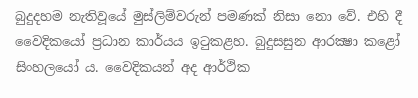බුදුදහම නැතිවූයේ මුස්ලිම්වරුන් පමණක් නිසා නො වේ. එහි දී වෛදිකයෝ ප්‍රධාන කාර්යය ඉටුකළහ. බුදුසසුන ආරක්‍ෂා කළෝ සිංහලයෝ ය. වෛදිකයන් අද ආර්ථික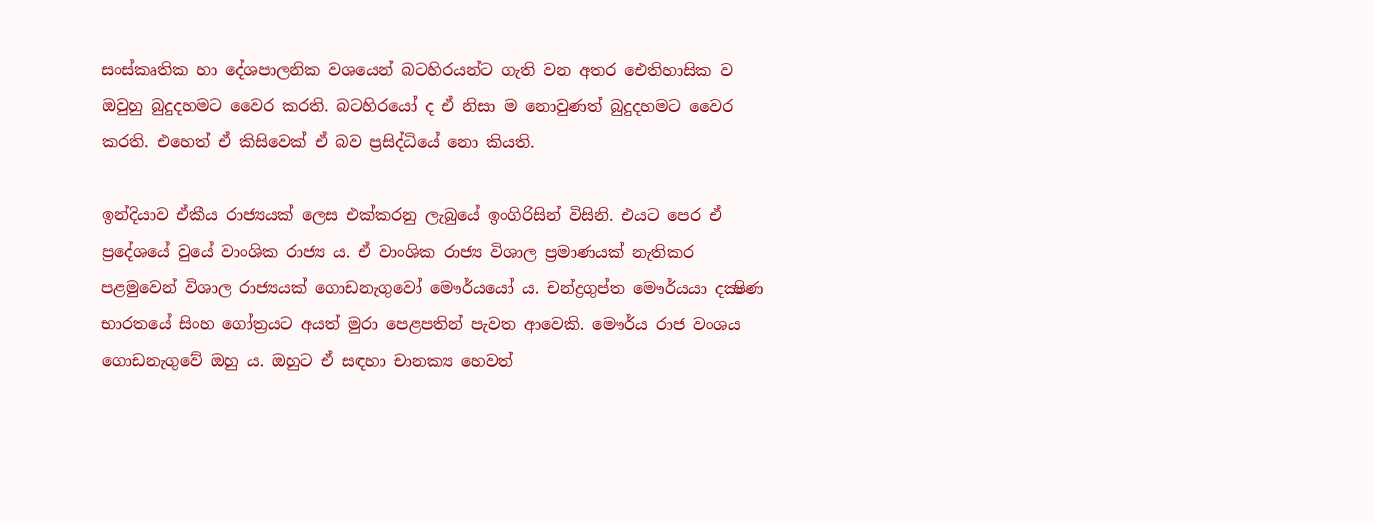සංස්කෘතික හා දේශපාලනික වශයෙන් බටහිරයන්ට ගැති වන අතර ඓතිහාසික ව ඔවුහු බුදුදහමට වෛර කරති. බටහිරයෝ ද ඒ නිසා ම නොවුණත් බුදුදහමට වෛර කරති. එහෙත් ඒ කිසිවෙක් ඒ බව ප්‍රසිද්ධියේ නො කියති.

ඉන්දියාව ඒකීය රාජ්‍යයක් ලෙස එක්කරනු ලැබුයේ ඉංගිරිසින් විසිනි. එයට පෙර ඒ ප්‍රදේශයේ වුයේ වාංශික රාජ්‍ය ය. ඒ වාංශික රාජ්‍ය විශාල ප්‍රමාණයක් නැතිකර පළමුවෙන් විශාල රාජ්‍යයක් ගොඩනැගුවෝ මෞර්යයෝ ය. චන්ද්‍රගුප්ත මෞර්යයා දක්‍ෂිණ භාරතයේ සිංහ ගෝත්‍රයට අයත් මුරා පෙළපතින් පැවත ආවෙකි. මෞර්ය රාජ වංශය ගොඩනැගුවේ ඔහු ය. ඔහුට ඒ සඳහා චානක්‍ය හෙවත්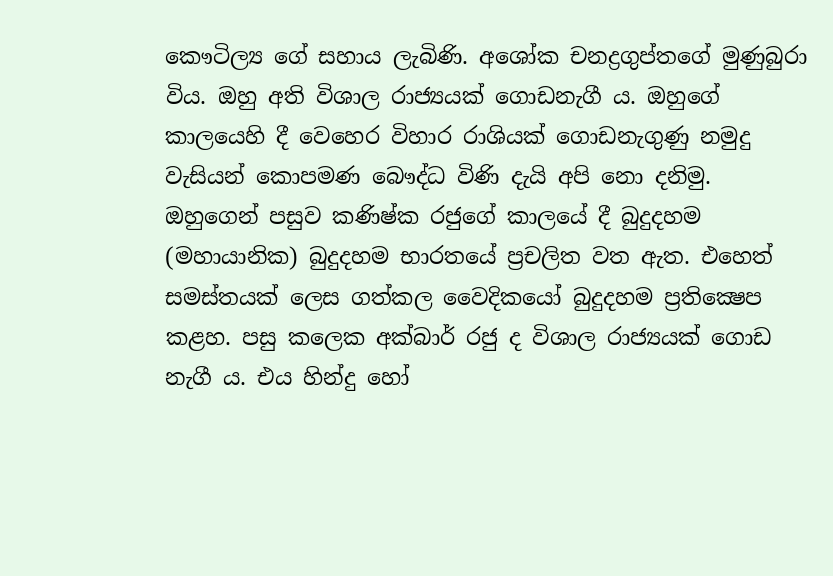කෞටිල්‍ය ගේ සහාය ලැබිණි. අශෝක චනද්‍රගුප්තගේ මුණුබුරා විය. ඔහු අති විශාල රාජ්‍යයක් ගොඩනැගී ය. ඔහුගේ කාලයෙහි දී වෙහෙර විහාර රාශියක් ගොඩනැගුණු නමුදු වැසියන් කොපමණ බෞද්ධ විණි දැයි අපි නො දනිමු. ඔහුගෙන් පසුව කණිෂ්ක රජුගේ කාලයේ දී බුදුදහම (මහායානික) බුදුදහම භාරතයේ ප්‍රචලිත වත ඇත. එහෙත් සමස්තයක් ලෙස ගත්කල වෛදිකයෝ බුදුදහම ප්‍රතික්‍ෂෙප කළහ. පසු කලෙක අක්බාර් රජු ද විශාල රාජ්‍යයක් ගොඩ නැගී ය. එය හින්දු හෝ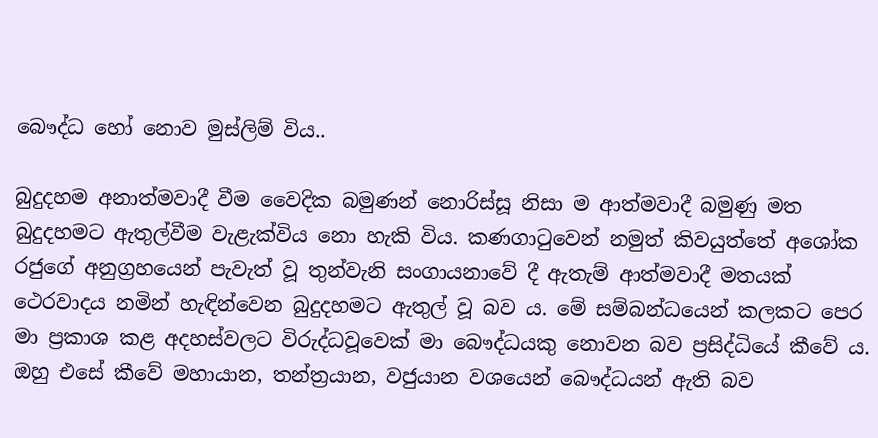බෞද්ධ හෝ නොව මුස්ලිම් විය..

බුදුදහම අනාත්මවාදී වීම වෛදික බමුණන් නොරිස්සූ නිසා ම ආත්මවාදී බමුණු මත බුදුදහමට ඇතුල්වීම වැළැක්විය නො හැකි විය. කණගාටුවෙන් නමුත් කිවයුත්තේ අශෝක රජුගේ අනුග්‍රහයෙන් පැවැත් වූ තුන්වැනි සංගායනාවේ දී ඇතැම් ආත්මවාදී මතයක් ථෙරවාදය නමින් හැඳින්වෙන බුදුදහමට ඇතුල් වූ බව ය. මේ සම්බන්ධයෙන් කලකට පෙර මා ප්‍රකාශ කළ අදහස්වලට විරුද්ධවූවෙක් මා බෞද්ධයකු නොවන බව ප්‍රසිද්ධියේ කීවේ ය. ඔහු එසේ කීවේ මහායාන, තන්ත්‍රයාන, වජුයාන වශයෙන් බෞද්ධයන් ඇති බව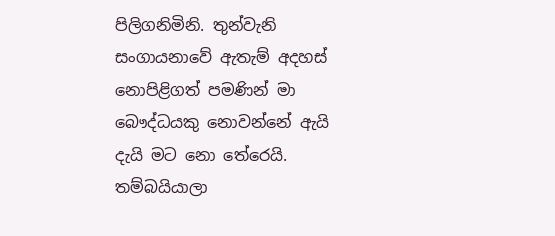පිලිගනිමිනි. තුන්වැනි සංගායනාවේ ඇතැම් අදහස් නොපිළිගත් පමණින් මා බෞද්ධයකු නොවන්නේ ඇයි දැයි මට නො තේරෙයි. තම්බයියාලා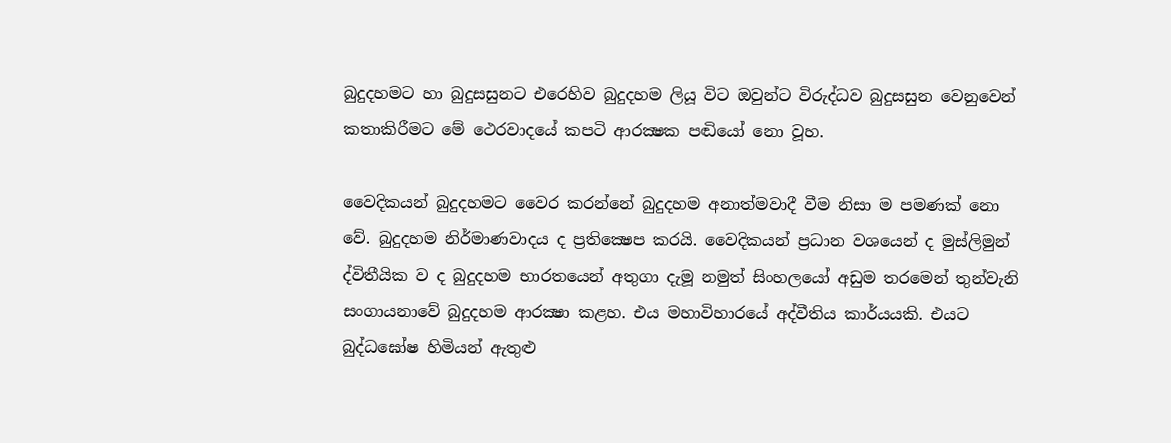බුදුදහමට හා බුදුසසුනට එරෙහිව බුදුදහම ලියූ විට ඔවුන්ට විරුද්ධව බුදුසසුන වෙනුවෙන් කතාකිරීමට මේ ථෙරවාදයේ කපටි ආරක්‍ෂක පඬියෝ නො වූහ.

වෛදිකයන් බුදුදහමට වෛර කරන්නේ බුදුදහම අනාත්මවාදී වීම නිසා ම පමණක් නො වේ. බුදුදහම නිර්මාණවාදය ද ප්‍රතික්‍ෂෙප කරයි. වෛදිකයන් ප්‍රධාන වශයෙන් ද මුස්ලිමුන් ද්විතීයික ව ද බුදුදහම භාරතයෙන් අතුගා දැමූ නමුත් සිංහලයෝ අඩුම තරමෙන් තුන්වැනි සංගායනාවේ බුදුදහම ආරක්‍ෂා කළහ. එය මහාවිහාරයේ අද්වීතිය කාර්යයකි. එයට බුද්ධඝෝෂ හිමියන් ඇතුළු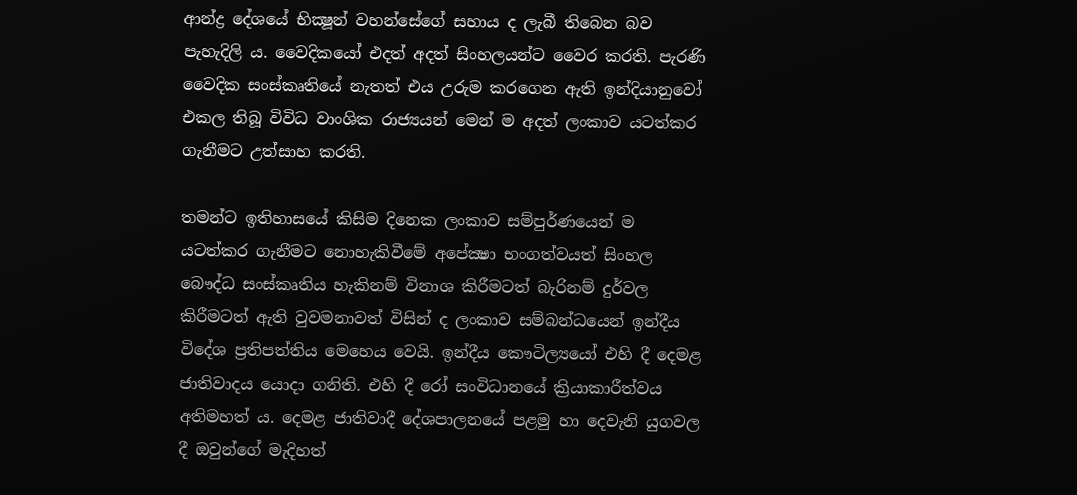ආන්ද්‍ර දේශයේ භික්‍ෂූන් වහන්සේගේ සහාය ද ලැබී තිබෙන බව පැහැදිලි ය. වෛදිකයෝ එදත් අදත් සිංහලයන්ට වෛර කරති. පැරණි වෛදික සංස්කෘතියේ නැතත් එය උරුම කරගෙන ඇති ඉන්දියානුවෝ එකල තිබූ විවිධ වාංශික රාජ්‍යයන් මෙන් ම අදත් ලංකාව යටත්කර ගැනීමට උත්සාහ කරති.

තමන්ට ඉතිහාසයේ කිසිම දිනෙක ලංකාව සම්පුර්ණයෙන් ම යටත්කර ගැනීමට නොහැකිවීමේ අපේක්‍ෂා භංගත්වයත් සිංහල බෞද්ධ සංස්කෘතිය හැකිනම් විනාශ කිරීමටත් බැරිනම් දුර්වල කිරීමටත් ඇති වුවමනාවත් විසින් ද ලංකාව සම්බන්ධයෙන් ඉන්දීය විදේශ ප්‍රතිපත්තිය මෙහෙය වෙයි. ඉන්දීය කෞටිල්‍යයෝ එහි දී දෙමළ ජාතිවාදය යොදා ගනිති. එහි දී රෝ සංවිධානයේ ක්‍රියාකාරීත්වය අතිමහත් ය. දෙමළ ජාතිවාදී දේශපාලනයේ පළමු හා දෙවැනි යුගවල දී ඔවුන්ගේ මැදිහත්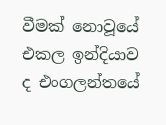වීමක් නොවූයේ එකල ඉන්දියාව ද එංගලන්තයේ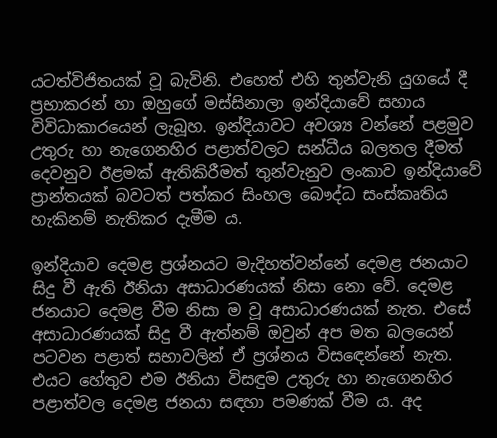යටත්විජිතයක් වූ බැවිනි. එහෙත් එහි තුන්වැනි යුගයේ දී ප්‍රභාකරන් හා ඔහුගේ මස්සිනාලා ඉන්දියාවේ සහාය විවිධාකාරයෙන් ලැබූහ. ඉන්දියාවට අවශ්‍ය වන්නේ පළමුව උතුරු හා නැගෙනහිර පළාත්වලට සන්ධීය බලතල දීමත් දෙවනුව ඊළමක් ඇතිකිරීමත් තුන්වැනුව ලංකාව ඉන්දියාවේ ප්‍රාන්තයක් බවටත් පත්කර සිංහල බෞද්ධ සංස්කෘතිය හැකිනම් නැතිකර දැමීම ය.

ඉන්දියාව දෙමළ ප්‍රශ්නයට මැදිහත්වන්නේ දෙමළ ජනයාට සිදු වී ඇති ඊනියා අසාධාරණයක් නිසා නො වේ. දෙමළ ජනයාට දෙමළ වීම නිසා ම වූ අසාධාරණයක් නැත. එසේ අසාධාරණයක් සිදු වී ඇත්නම් ඔවුන් අප මත බලයෙන් පටවන පළාත් සභාවලින් ඒ ප්‍රශ්නය විසඳෙන්නේ නැත. එයට හේතුව එම ඊනියා විසඳුම උතුරු හා නැගෙනහිර පළාත්වල දෙමළ ජනයා සඳහා පමණක් වීම ය. අද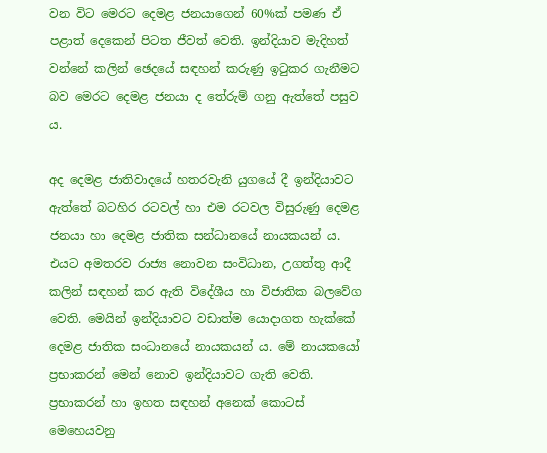වන විට මෙරට දෙමළ ජනයාගෙන් 60%ක් පමණ ඒ පළාත් දෙකෙන් පිටත ජීවත් වෙති. ඉන්දියාව මැදිහත් වන්නේ කලින් ඡෙදයේ සඳහන් කරුණු ඉටුකර ගැනීමට බව මෙරට දෙමළ ජනයා ද තේරුම් ගනු ඇත්තේ පසුව ය.

අද දෙමළ ජාතිවාදයේ හතරවැනි යුගයේ දී ඉන්දියාවට ඇත්තේ බටහිර රටවල් හා එම රටවල විසුරුණු දෙමළ ජනයා හා දෙමළ ජාතික සන්ධානයේ නායකයන් ය. එයට අමතරව රාජ්‍ය නොවන සංවිධාන, උගත්තු ආදී කලින් සඳහන් කර ඇති විදේශීය හා විජාතික බලවේග වෙති. මෙයින් ඉන්දියාවට වඩාත්ම යොදාගත හැක්කේ දෙමළ ජාතික සංධානයේ නායකයන් ය. මේ නායකයෝ ප්‍රභාකරන් මෙන් නොව ඉන්දියාවට ගැති වෙති. ප්‍රභාකරන් හා ඉහත සඳහන් අනෙක් කොටස් මෙහෙයවනු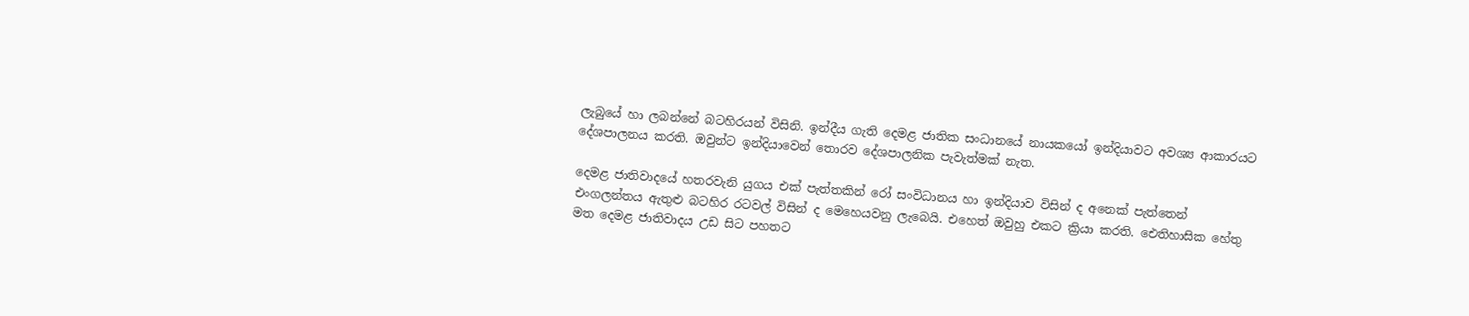ලැබුයේ හා ලබන්නේ බටහිරයන් විසිනි. ඉන්දීය ගැති දෙමළ ජාතික සංධානයේ නායකයෝ ඉන්දියාවට අවශ්‍ය ආකාරයට දේශපාලනය කරති. ඔවුන්ට ඉන්දියාවෙන් තොරව දේශපාලනික පැවැත්මක් නැත.

දෙමළ ජාතිවාදයේ හතරවැනි යුගය එක් පැත්තකින් රෝ සංවිධානය හා ඉන්දියාව විසින් ද අනෙක් පැත්තෙන් එංගලන්තය ඇතුළු බටහිර රටවල් විසින් ද මෙහෙයවනු ලැබෙයි. එහෙත් ඔවුහු එකට ක්‍රියා කරති. ඓතිහාසික හේතු මත දෙමළ ජාතිවාදය උඩ සිට පහතට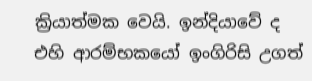ක්‍රියාත්මක වෙයි. ඉන්දියාවේ ද එහි ආරම්භකයෝ ඉංගිරිසි උගත්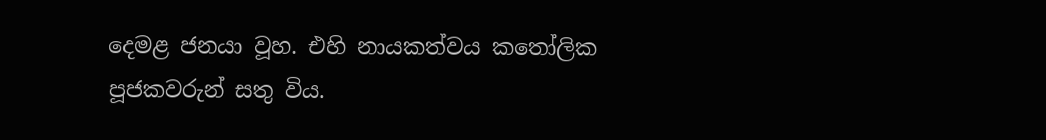දෙමළ ජනයා වූහ. එහි නායකත්වය කතෝලික පූජකවරුන් සතු විය.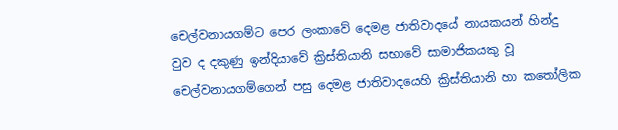චෙල්වනායගම්ට පෙර ලංකාවේ දෙමළ ජාතිවාදයේ නායකයන් හින්දු වුව ද දකුණු ඉන්දියාවේ ක්‍රිස්තියානි සභාවේ සාමාජිකයකු වූ චෙල්වනායගම්ගෙන් පසු දෙමළ ජාතිවාදයෙහි ක්‍රිස්තියානි හා කතෝලික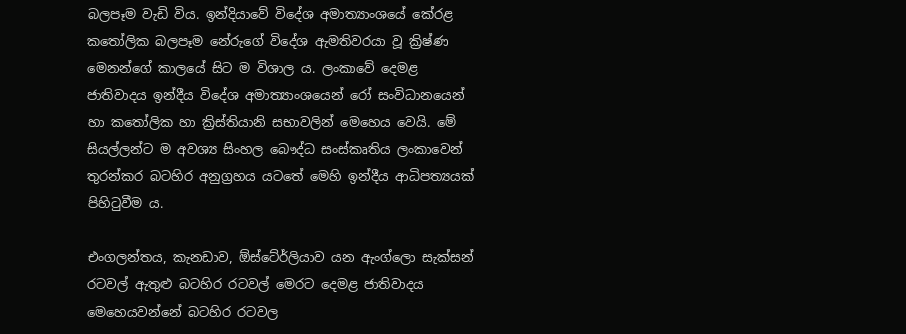බලපෑම වැඩි විය. ඉන්දියාවේ විදේශ අමාත්‍යාංශයේ කේරළ කතෝලික බලපෑම නේරුගේ විදේශ ඇමතිවරයා වූ ක්‍රිෂ්ණ මෙනන්ගේ කාලයේ සිට ම විශාල ය. ලංකාවේ දෙමළ ජාතිවාදය ඉන්දීය විදේශ අමාත්‍යාංශයෙන් රෝ සංවිධානයෙන් හා කතෝලික හා ක්‍රිස්තියානි සභාවලින් මෙහෙය වෙයි. මේ සියල්ලන්ට ම අවශ්‍ය සිංහල බෞද්ධ සංස්කෘතිය ලංකාවෙන් තුරන්කර බටහිර අනුග්‍රහය යටතේ මෙහි ඉන්දීය ආධිපත්‍යයක් පිහිටුවීම ය.

එංගලන්තය, කැනඩාව, ඕස්ටේ‍ර්ලියාව යන ඇංග්ලො සැක්සන් රටවල් ඇතුළු බටහිර රටවල් මෙරට දෙමළ ජාතිවාදය මෙහෙයවන්නේ බටහිර රටවල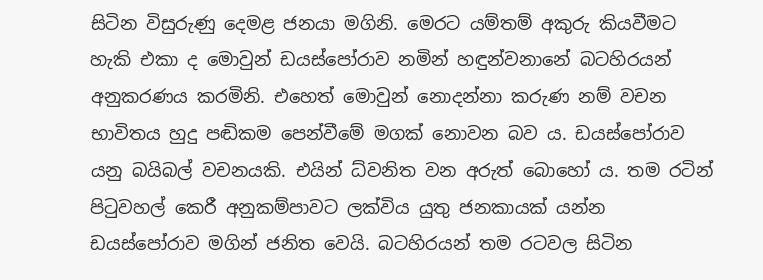සිටින විසුරුණු දෙමළ ජනයා මගිනි. මෙරට යම්තම් අකුරු කියවීමට හැකි එකා ද මොවුන් ඩයස්පෝරාව නමින් හඳුන්වනානේ බටහිරයන් අනුකරණය කරමිනි. එහෙත් මොවුන් නොදන්නා කරුණ නම් වචන භාවිතය හුදු පඬිකම පෙන්වීමේ මගක් නොවන බව ය. ඩයස්පෝරාව යනු බයිබල් වචනයකි. එයින් ධ්වනිත වන අරුත් බොහෝ ය. තම රටින් පිටුවහල් කෙරී අනුකම්පාවට ලක්විය යුතු ජනකායක් යන්න ඩයස්පෝරාව මගින් ජනිත වෙයි. බටහිරයන් තම රටවල සිටින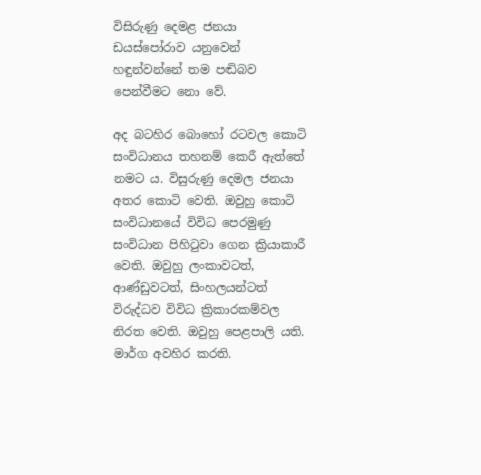විසිරුණු දෙමළ ජනයා ඩයස්පෝරාව යනුවෙන් හඳුන්වන්නේ තම පඬිබව පෙන්වීමට නො වේ.

අද බටහිර බොහෝ රටවල කොටි සංවිධානය තහනම් කෙරී ඇත්තේ නමට ය. විසුරුණු දෙමල ජනයා අතර කොටි වෙති. ඔවුහු කොටි සංවිධානයේ විවිධ පෙරමුණු සංවිධාන පිහිටුවා ගෙන ක්‍රියාකාරී වෙති. ඔවුහු ලංකාවටත්, ආණ්ඩුවටත්, සිංහලයන්ටත් විරුද්ධව විවිධ ක්‍රිකාරකම්වල නිරත වෙති. ඔවුහු පෙළපාලි යති. මාර්ග අවහිර කරති.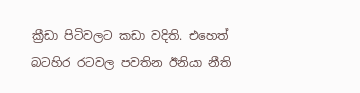ක්‍රීඩා පිටිවලට කඩා වදිති. එහෙත් බටහිර රටවල පවතින ඊනියා නීති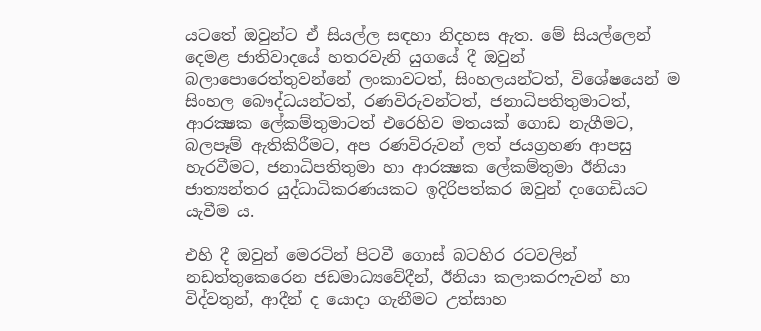යටතේ ඔවුන්ට ඒ සියල්ල සඳහා නිදහස ඇත. මේ සියල්ලෙන් දෙමළ ජාතිවාදයේ හතරවැනි යුගයේ දී ඔවුන් බලාපොරෙත්තුවන්නේ ලංකාවටත්, සිංහලයන්ටත්, විශේෂයෙන් ම සිංහල බෞද්ධයන්ටත්, රණවිරුවන්ටත්, ජනාධිපතිතුමාටත්, ආරක්‍ෂක ලේකම්තුමාටත් එරෙහිව මතයක් ගොඩ නැගීමට, බලපෑම් ඇතිකිරීමට, අප රණවිරුවන් ලත් ජයග්‍රහණ ආපසු හැරවීමට, ජනාධිපතිතුමා හා ආරක්‍ෂක ලේකම්තුමා ඊනියා ජාත්‍යන්තර යුද්ධාධිකරණයකට ඉදිරිපත්කර ඔවුන් දංගෙඩියට යැවීම ය.

එහි දී ඔවුන් මෙරටින් පිටවී ගොස් බටහිර රටවලින් නඩත්තුකෙරෙන ජඩමාධ්‍යවේදීන්, ඊනියා කලාකරෆැවන් හා විද්වතුන්, ආදීන් ද යොදා ගැනීමට උත්සාහ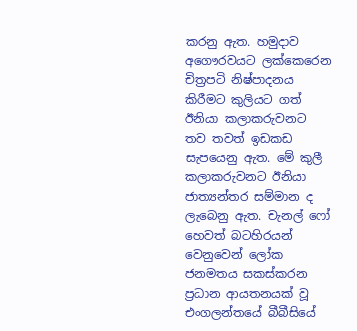කරනු ඇත. හමුදාව අගෞරවයට ලක්කෙරෙන චිත්‍රපටි නිෂ්පාදනය කිරීමට කුලියට ගත් ඊනියා කලාකරුවනට තව තවත් ඉඩකඩ සැපයෙනු ඇත. මේ කුලී කලාකරුවනට ඊනියා ජාත්‍යන්තර සම්මාන ද ලැබෙනු ඇත. චැනල් ෆෝ හෙවත් බටහිරයන් වෙනුවෙන් ලෝක ජනමතය සකස්කරන ප්‍රධාන ආයතනයක් වූ එංගලන්තයේ බීබීසියේ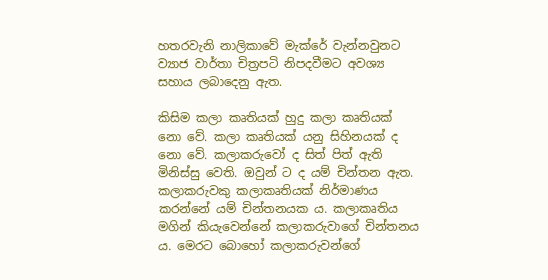හතරවැනි නාලිකාවේ මැක්රේ වැන්නවුනට ව්‍යාජ වාර්තා චිත්‍රපටි නිපදවීමට අවශ්‍ය සහාය ලබාදෙනු ඇත.

කිසිම කලා කෘතියක් හුදු කලා කෘතියක් නො වේ. කලා කෘතියක් යනු සිහිනයක් ද නො වේ. කලාකරුවෝ ද සිත් පිත් ඇති මිනිස්සු වෙති. ඔවුන් ට ද යම් චින්තන ඇත. කලාකරුවකු කලාකෘතියක් නිර්මාණය කරන්නේ යම් චින්තනයක ය. කලාකෘතිය මගින් කියැවෙන්නේ කලාකරුවාගේ චින්තනය ය. මෙරට බොහෝ කලාකරුවන්ගේ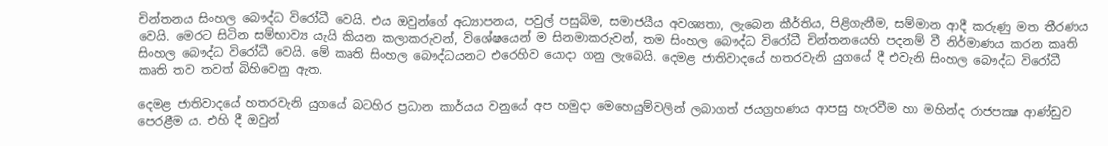චින්තනය සිංහල බෞද්ධ විරෝධී වෙයි. එය ඔවුන්ගේ අධ්‍යාපනය, පවුල් පසුබිම, සමාජයීය අවශ්‍යතා, ලැබෙන කීර්තිය, පිළිගැනීම, සම්මාන ආදී කරුණු මත තීරණය වෙයි. මෙරට සිටින සම්භාව්‍ය යැයි කියන කලාකරුවන්, විශේෂයෙන් ම සිනමාකරුවන්, තම සිංහල බෞද්ධ විරෝධී චින්තනයෙහි පදනම් වී නිර්මාණය කරන කෘති සිංහල බෞද්ධ විරෝධී වෙයි. මේ කෘති සිංහල බෞද්ධයනට එරෙහිව යොදා ගනු ලැබෙයි. දෙමළ ජාතිවාදයේ හතරවැනි යුගයේ දී එවැනි සිංහල බෞද්ධ විරෝධී කෘති තව තවත් බිහිවෙනු ඇත.

දෙමළ ජාතිවාදයේ හතරවැනි යුගයේ බටහිර ප්‍රධාන කාර්යය වනුයේ අප හමුදා මෙහෙයුම්වලින් ලබාගත් ජයග්‍රහණය ආපසු හැරවීම හා මහින්ද රාජපක්‍ෂ ආණ්ඩුව පෙරළීම ය. එහි දී ඔවුන්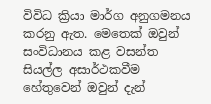විවිධ ක්‍රියා මාර්ග අනුගමනය කරනු ඇත. මෙතෙක් ඔවුන් සංවිධානය කළ වසන්ත සියල්ල අසාර්ථකවීම හේතුවෙන් ඔවුන් දැන්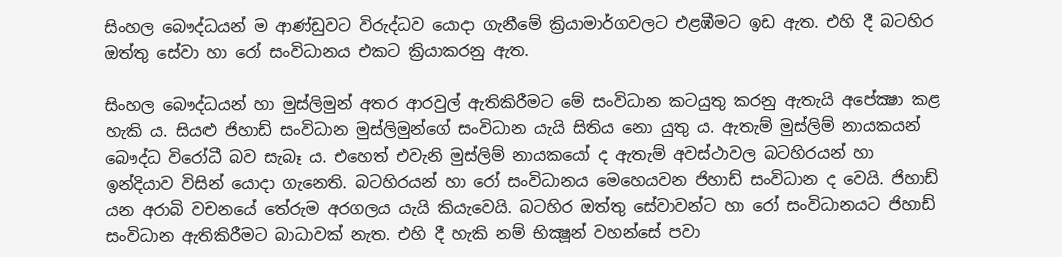සිංහල බෞද්ධයන් ම ආණ්ඩුවට විරුද්ධව යොදා ගැනීමේ ක්‍රියාමාර්ගවලට එළඹීමට ඉඩ ඇත. එහි දී බටහිර ඔත්තු සේවා හා රෝ සංවිධානය එකට ක්‍රියාකරනු ඇත.

සිංහල බෞද්ධයන් හා මුස්ලිමුන් අතර ආරවුල් ඇතිකිරීමට මේ සංවිධාන කටයුතු කරනු ඇතැයි අපේක්‍ෂා කළ හැකි ය. සියළු ජිහාඩ් සංවිධාන මුස්ලිමුන්ගේ සංවිධාන යැයි සිතිය නො යුතු ය. ඇතැම් මුස්ලිම් නායකයන් බෞද්ධ විරෝධී බව සැබෑ ය. එහෙත් එවැනි මුස්ලිම් නායකයෝ ද ඇතැම් අවස්ථාවල බටහිරයන් හා ඉන්දියාව විසින් යොදා ගැනෙති. බටහිරයන් හා රෝ සංවිධානය මෙහෙයවන ජිහාඩ් සංවිධාන ද වෙයි. ජිහාඩ් යන අරාබි වචනයේ තේරුම අරගලය යැයි කියැවෙයි. බටහිර ඔත්තු සේවාවන්ට හා රෝ සංවිධානයට ජිහාඩ් සංවිධාන ඇතිකිරීමට බාධාවක් නැත. එහි දී හැකි නම් භික්‍ෂූන් වහන්සේ පවා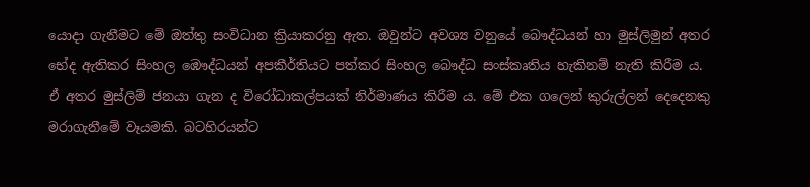යොදා ගැනීමට මේ ඔත්තු සංවිධාන ක්‍රියාකරනු ඇත. ඔවුන්ට අවශ්‍ය වනුයේ බෞද්ධයන් හා මුස්ලිමුන් අතර භේද ඇතිකර සිංහල ඹෞද්ධයන් අපකීර්තියට පත්කර සිංහල බෞද්ධ සංස්කෘතිය හැකිනම් නැති කිරීම ය. ඒ අතර මුස්ලිම් ජනයා ගැන ද විරෝධාකල්පයක් නිර්මාණය කිරීම ය. මේ එක ගලෙන් කුරුල්ලන් දෙදෙනකු මරාගැනීමේ වෑයමකි. බටහිරයන්ට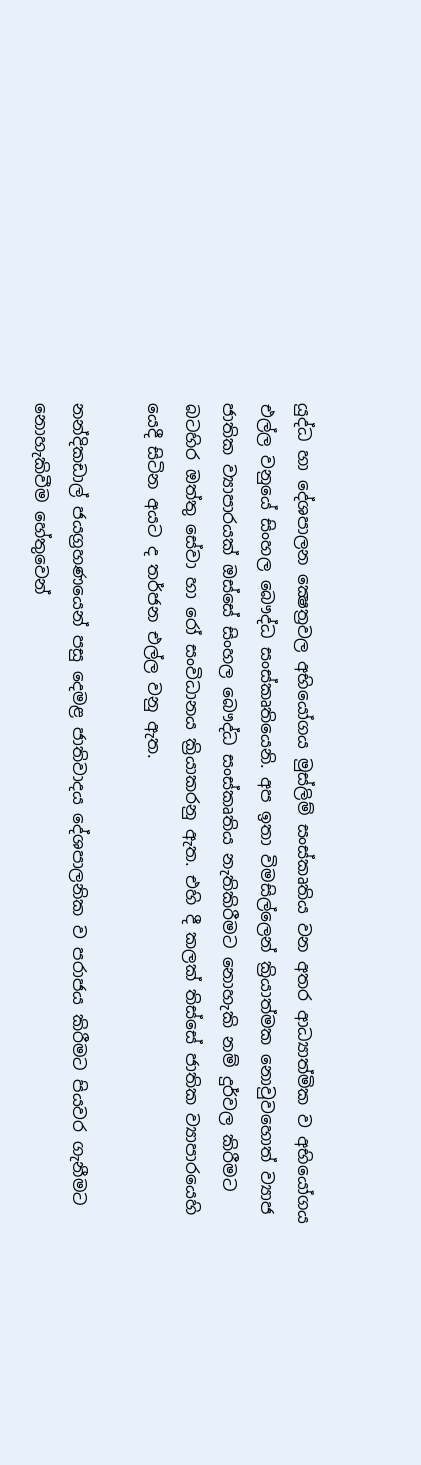යුද්ධ හා දේශපාලන ක්‍ෂෙත්‍රවල අභියෝගය මුස්ලිම් සංස්කෘතිය වන අතර ආධ්‍යාත්මික ව අභියෝගය එල්ල වනුයේ සිංහල බෞද්ධ සංස්කෘතියෙනි. අප ඉතා විමසිල්ලෙන් ක්‍රියාත්මක නොවුවහොත් ව්‍යාජ ජාතික ව්‍යාපාරයක් ඔස්සේ සිංහල බෞද්ධ සංස්කෘතිය නැතිකිරීමට නොහැකි නම් දුර්වල කිරීමට බටහිර ඔත්තු සේවා හා රෝ සංවිධානය ක්‍රියාකරනු ඇත. එහි දී කලක් තිස්සේ ජාතික ව්‍යාපාරයෙහි යෙදී සිටින අයට ද තර්ජන එල්ල වනු ඇත.

නන්දිකඩාල් ජයග්‍රහණයෙන් පසු දෙමළ ජාතිවාදය දේශපාලනික ව පරාජය කිරීමට පියවර ගැනීමට නොහැකිවීම හේතුවෙන්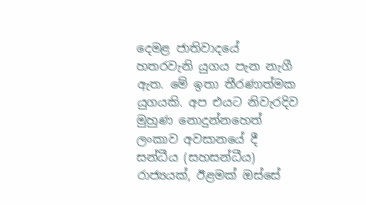දෙමළ ජාතිවාදයේ හතරවැනි යුගය පැන නැගී ඇත. මේ ඉතා තීරණාත්මක යුගයකි. අප එයට නිවැරදිව මුහුණ නොදුන්නහෙත් ලංකාව අවසානයේ දී සන්ධීය (සහසන්ධීය) රාජ්‍යයක්, ඊළමක් ඔස්සේ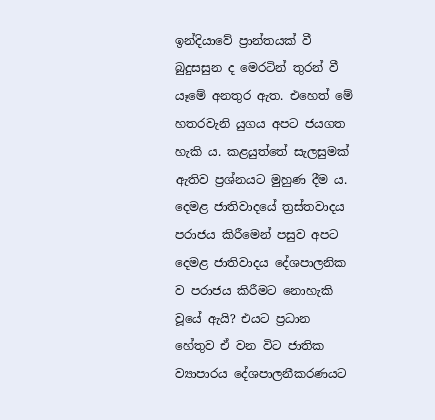ඉන්දියාවේ ප්‍රාන්තයක් වී බුදුසසුන ද මෙරටින් තුරන් වී යෑමේ අනතුර ඇත. එහෙත් මේ හතරවැනි යුගය අපට ජයගත හැකි ය. කළයුත්තේ සැලසුමක් ඇතිව ප්‍රශ්නයට මුහුණ දීම ය. දෙමළ ජාතිවාදයේ ත්‍රස්තවාදය පරාජය කිරීමෙන් පසුව අපට දෙමළ ජාතිවාදය දේශපාලනික ව පරාජය කිරීමට නොහැකි වූයේ ඇයි? එයට ප්‍රධාන හේතුව ඒ වන විට ජාතික ව්‍යාපාරය දේශපාලනීකරණයට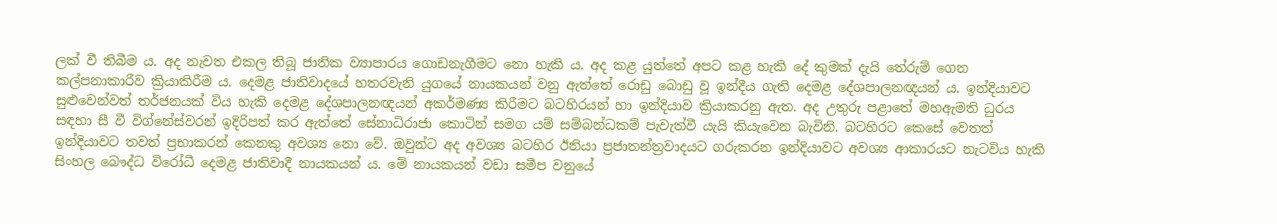ලක් වී තිබීම ය. අද නැවත එකල තිබූ ජාතික ව්‍යාපාරය ගොඩනැගීමට නො හැකි ය. අද කළ යුත්තේ අපට කළ හැකි දේ කුමක් දැයි තේරුම් ගෙන කල්පනාකාරීව ක්‍රියාකිරීම ය. දෙමළ ජාතිවාදයේ හතරවැනි යුගයේ නායකයන් වනු ඇත්තේ රොඩු බොඩු වූ ඉන්දීය ගැති දෙමළ දේශපාලනඥයන් ය. ඉන්දියාවට සුළුවෙන්වත් තර්ජනයක් විය හැකි දෙමළ දේශපාලනඥයන් අකර්මණ්‍ය කිරීමට බටහිරයන් හා ඉන්දියාව ක්‍රියාකරනු ඇත. අද උතුරු පළාතේ මහඇමති ධුරය සඳහා සී වී විග්නේස්වරන් ඉදිරිපත් කර ඇත්තේ සේනාධිරාජා කොටින් සමග යම් සම්බන්ධකම් පැවැත්වී යැයි කියැවෙන බැවිනි. බටහිරට කෙසේ වෙතත් ඉන්දියාවට තවත් ප්‍රභාකරන් කෙනකු අවශ්‍ය නො වේ. ඔවුන්ට අද අවශ්‍ය බටහිර ඊනියා ප්‍රජාතන්ත්‍රවාදයට ගරුකරන ඉන්දියාවට අවශ්‍ය ආකාරයට නැටවිය හැකි සිංහල බෞද්ධ විරෝධී දෙමළ ජාතිවාදී නායකයන් ය. මේ නායකයන් වඩා සමීප වනුයේ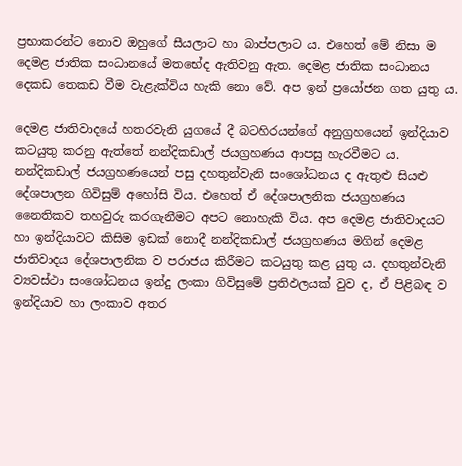ප්‍රභාකරන්ට නොව ඔහුගේ සීයලාට හා බාප්පලාට ය. එහෙත් මේ නිසා ම දෙමළ ජාතික සංධානයේ මතභේද ඇතිවනු ඇත. දෙමළ ජාතික සංධානය දෙකඩ තෙකඩ වීම වැළැක්විය හැකි නො වේ. අප ඉන් ප්‍රයෝජන ගත යුතු ය.

දෙමළ ජාතිවාදයේ හතරවැනි යුගයේ දී බටහිරයන්ගේ අනුග්‍රහයෙන් ඉන්දියාව කටයුතු කරනු ඇත්තේ නන්දිකඩාල් ජයග්‍රහණය ආපසු හැරවීමට ය. නන්දිකඩාල් ජයග්‍රහණයෙන් පසු දහතුන්වැනි සංශෝධනය ද ඇතුළු සියළු දේශපාලන ගිවිසුම් අහෝසි විය. එහෙත් ඒ දේශපාලනික ජයග්‍රහණය නෛතිකව තහවුරු කරගැනීමට අපට නොහැකි විය. අප දෙමළ ජාතිවාදයට හා ඉන්දියාවට කිසිම ඉඩක් නොදී නන්දිකඩාල් ජයග්‍රහණය මගින් දෙමළ ජාතිවාදය දේශපාලනික ව පරාජය කිරීමට කටයුතු කළ යුතු ය. දහතුන්වැනි ව්‍යවස්ථා සංශෝධනය ඉන්දු ලංකා ගිවිසුමේ ප්‍රතිඵලයක් වුව ද, ඒ පිළිබඳ ව ඉන්දියාව හා ලංකාව අතර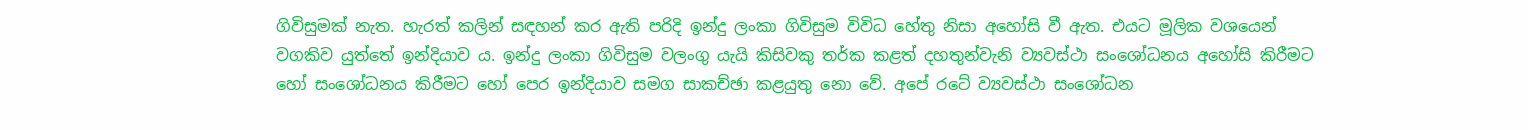ගිවිසුමක් නැත. හැරත් කලින් සඳහන් කර ඇති පරිදි ඉන්දු ලංකා ගිවිසුම විවිධ හේතු නිසා අහෝසි වී ඇත. එයට මූලික වශයෙන් වගකිව යුත්තේ ඉන්දියාව ය. ඉන්දු ලංකා ගිවිසුම වලංගු යැයි කිසිවකු තර්ක කළත් දහතුන්වැනි ව්‍යවස්ථා සංශෝධනය අහෝසි කිරීමට හෝ සංශෝධනය කිරීමට හෝ පෙර ඉන්දියාව සමග සාකච්ඡා කළයුතු නො වේ. අපේ රටේ ව්‍යවස්ථා සංශෝධන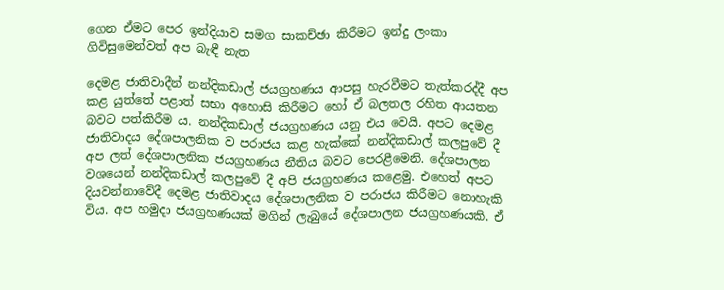ගෙන ඒමට පෙර ඉන්දියාව සමග සාකච්ඡා කිරීමට ඉන්දු ලංකා ගිවිසුමෙන්වත් අප බැඳී නැත

දෙමළ ජාතිවාදීන් නන්දිකඩාල් ජයග්‍රහණය ආපසු හැරවීමට තැත්කරද්දී අප කළ යුත්තේ පළාත් සභා අහොසි කිරීමට හෝ ඒ බලතල රහිත ආයතන බවට පත්කිරීම ය. නන්දිකඩාල් ජයග්‍රහණය යනු එය වෙයි. අපට දෙමළ ජාතිවාදය දේශපාලනික ව පරාජය කළ හැක්කේ නන්දිකඩාල් කලපුවේ දී අප ලත් දේශපාලනික ජයග්‍රහණය නීතිය බවට පෙරළීමෙනි. දේශපාලන වශයෙන් නන්දිකඩාල් කලපුවේ දී අපි ජයග්‍රහණය කළෙමු. එහෙත් අපට දියවන්නාවේදී දෙමළ ජාතිවාදය දේශපාලනික ව පරාජය කිරීමට නොහැකි විය. අප හමුදා ජයග්‍රහණයක් මගින් ලැබුයේ දේශපාලන ජයග්‍රහණයකි. ඒ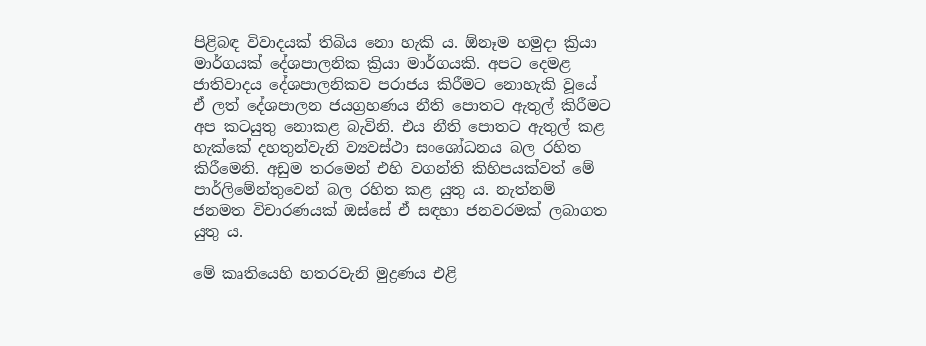පිළිබඳ විවාදයක් තිබිය නො හැකි ය. ඕනෑම හමුදා ක්‍රියා මාර්ගයක් දේශපාලනික ක්‍රියා මාර්ගයකි. අපට දෙමළ ජාතිවාදය දේශපාලනිකව පරාජය කිරීමට නොහැකි වූයේ ඒ ලත් දේශපාලන ජයග්‍රහණය නීති පොතට ඇතුල් කිරීමට අප කටයුතු නොකළ බැවිනි. එය නීති පොතට ඇතුල් කළ හැක්කේ දහතුන්වැනි ව්‍යවස්ථා සංශෝධනය බල රහිත කිරීමෙනි. අඩුම තරමෙන් එහි වගන්ති කිහිපයක්වත් මේ පාර්ලිමේන්තුවෙන් බල රහිත කළ යුතු ය. නැත්නම් ජනමත විචාරණයක් ඔස්සේ ඒ සඳහා ජනවරමක් ලබාගත යුතු ය.

මේ කෘතියෙහි හතරවැනි මුද්‍රණය එළි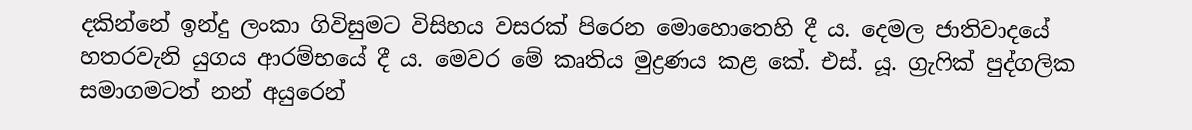දකින්නේ ඉන්දු ලංකා ගිවිසුමට විසිහය වසරක් පිරෙන මොහොතෙහි දී ය. දෙමල ජාතිවාදයේ හතරවැනි යුගය ආරම්භයේ දී ය. මෙවර මේ කෘතිය මුද්‍රණය කළ කේ. එස්. යූ. ග්‍රැෆික් පුද්ගලික සමාගමටත් නන් අයුරෙන්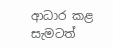ආධාර කළ සැමටත්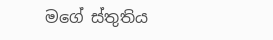මගේ ස්තුතිය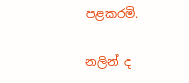පළකරමි.

නලින් ද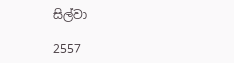සිල්වා

2557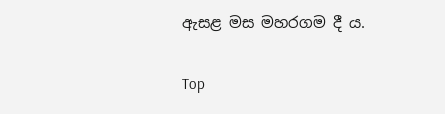ඇසළ මස මහරගම දී ය.

Top